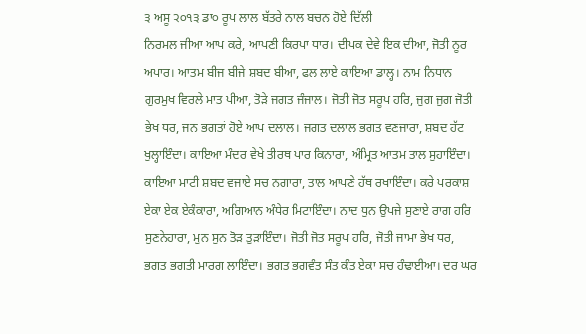੩ ਅਸੂ ੨੦੧੩ ਡਾ੦ ਰੂਪ ਲਾਲ ਬੱਤਰੇ ਨਾਲ ਬਚਨ ਹੋਏ ਦਿੱਲੀ
ਨਿਰਮਲ ਜੀਆ ਆਪ ਕਰੇ, ਆਪਣੀ ਕਿਰਪਾ ਧਾਰ। ਦੀਪਕ ਦੇਵੇ ਇਕ ਦੀਆ, ਜੋਤੀ ਨੂਰ ਅਪਾਰ। ਆਤਮ ਬੀਜ ਬੀਜੇ ਸ਼ਬਦ ਬੀਆ, ਫਲ ਲਾਏ ਕਾਇਆ ਡਾਲ੍ਹ। ਨਾਮ ਨਿਧਾਨ ਗੁਰਮੁਖ ਵਿਰਲੇ ਮਾਤ ਪੀਆ, ਤੋੜੇ ਜਗਤ ਜੰਜਾਲ। ਜੋਤੀ ਜੋਤ ਸਰੂਪ ਹਰਿ, ਜੁਗ ਜੁਗ ਜੋਤੀ ਭੇਖ ਧਰ, ਜਨ ਭਗਤਾਂ ਹੋਏ ਆਪ ਦਲਾਲ। ਜਗਤ ਦਲਾਲ ਭਗਤ ਵਣਜਾਰਾ, ਸ਼ਬਦ ਹੱਟ ਖੁਲ੍ਹਾਇੰਦਾ। ਕਾਇਆ ਮੰਦਰ ਵੇਖੇ ਤੀਰਥ ਪਾਰ ਕਿਨਾਰਾ, ਅੰਮ੍ਰਿਤ ਆਤਮ ਤਾਲ ਸੁਹਾਇੰਦਾ। ਕਾਇਆ ਮਾਟੀ ਸ਼ਬਦ ਵਜਾਏ ਸਚ ਨਗਾਰਾ, ਤਾਲ ਆਪਣੇ ਹੱਥ ਰਖਾਇੰਦਾ। ਕਰੇ ਪਰਕਾਸ਼ ਏਕਾ ਏਕ ਏਕੰਕਾਰਾ, ਅਗਿਆਨ ਅੰਧੇਰ ਮਿਟਾਇੰਦਾ। ਨਾਦ ਧੁਨ ਉਪਜੇ ਸੁਣਾਏ ਰਾਗ ਹਰਿ ਸੁਣਨੇਹਾਰਾ, ਮੁਨ ਸੁਨ ਤੋੜ ਤੁੜਾਇੰਦਾ। ਜੋਤੀ ਜੋਤ ਸਰੂਪ ਹਰਿ, ਜੋਤੀ ਜਾਮਾ ਭੇਖ ਧਰ, ਭਗਤ ਭਗਤੀ ਮਾਰਗ ਲਾਇੰਦਾ। ਭਗਤ ਭਗਵੰਤ ਸੰਤ ਕੰਤ ਏਕਾ ਸਚ ਹੰਢਾਈਆ। ਦਰ ਘਰ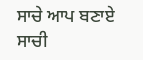ਸਾਚੇ ਆਪ ਬਣਾਏ ਸਾਚੀ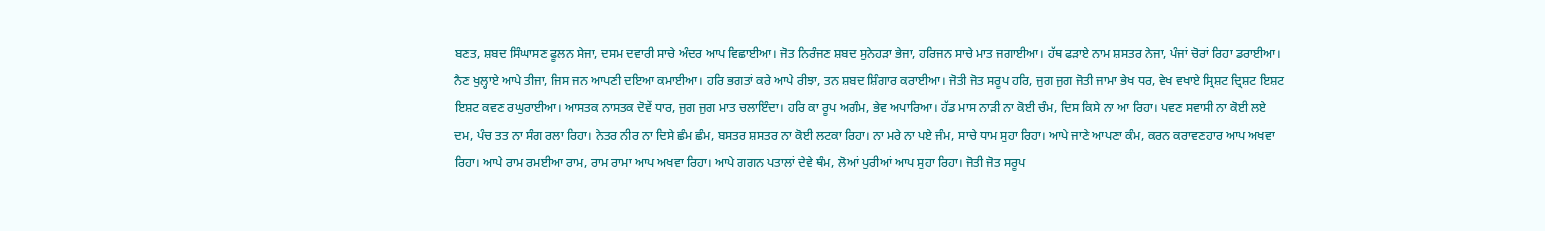ਬਣਤ, ਸ਼ਬਦ ਸਿੰਘਾਸਣ ਫੂਲਨ ਸੇਜਾ, ਦਸਮ ਦਵਾਰੀ ਸਾਚੇ ਅੰਦਰ ਆਪ ਵਿਛਾਈਆ। ਜੋਤ ਨਿਰੰਜਣ ਸ਼ਬਦ ਸੁਨੇਹੜਾ ਭੇਜਾ, ਹਰਿਜਨ ਸਾਚੇ ਮਾਤ ਜਗਾਈਆ। ਹੱਥ ਫੜਾਏ ਨਾਮ ਸ਼ਸਤਰ ਨੇਜਾ, ਪੰਜਾਂ ਚੋਰਾਂ ਰਿਹਾ ਡਰਾਈਆ। ਨੈਣ ਖੁਲ੍ਹਾਏ ਆਪੇ ਤੀਜਾ, ਜਿਸ ਜਨ ਆਪਣੀ ਦਇਆ ਕਮਾਈਆ। ਹਰਿ ਭਗਤਾਂ ਕਰੇ ਆਪੇ ਰੀਝਾ, ਤਨ ਸ਼ਬਦ ਸ਼ਿੰਗਾਰ ਕਰਾਈਆ। ਜੋਤੀ ਜੋਤ ਸਰੂਪ ਹਰਿ, ਜੁਗ ਜੁਗ ਜੋਤੀ ਜਾਮਾ ਭੇਖ ਧਰ, ਵੇਖ ਵਖਾਏ ਸ੍ਰਿਸ਼ਟ ਦ੍ਰਿਸ਼ਟ ਇਸ਼ਟ ਇਸ਼ਟ ਕਵਣ ਰਘੁਰਾਈਆ। ਆਸਤਕ ਨਾਸਤਕ ਦੋਵੇਂ ਧਾਰ, ਜੁਗ ਜੁਗ ਮਾਤ ਚਲਾਇੰਦਾ। ਹਰਿ ਕਾ ਰੂਪ ਅਗੰਮ, ਭੇਵ ਅਪਾਰਿਆ। ਹੱਡ ਮਾਸ ਨਾੜੀ ਨਾ ਕੋਈ ਚੰਮ, ਦਿਸ ਕਿਸੇ ਨਾ ਆ ਰਿਹਾ। ਪਵਣ ਸਵਾਸੀ ਨਾ ਕੋਈ ਲਏ ਦਮ, ਪੰਚ ਤਤ ਨਾ ਸੰਗ ਰਲਾ ਰਿਹਾ। ਨੇਤਰ ਨੀਰ ਨਾ ਦਿਸੇ ਛੰਮ ਛੰਮ, ਬਸਤਰ ਸ਼ਸਤਰ ਨਾ ਕੋਈ ਲਟਕਾ ਰਿਹਾ। ਨਾ ਮਰੇ ਨਾ ਪਏ ਜੰਮ, ਸਾਚੇ ਧਾਮ ਸੁਹਾ ਰਿਹਾ। ਆਪੇ ਜਾਣੇ ਆਪਣਾ ਕੰਮ, ਕਰਨ ਕਰਾਵਣਹਾਰ ਆਪ ਅਖਵਾ ਰਿਹਾ। ਆਪੇ ਰਾਮ ਰਮਈਆ ਰਾਮ, ਰਾਮ ਰਾਮਾ ਆਪ ਅਖਵਾ ਰਿਹਾ। ਆਪੇ ਗਗਨ ਪਤਾਲਾਂ ਦੇਵੇ ਥੰਮ, ਲੋਆਂ ਪੁਰੀਆਂ ਆਪ ਸੁਹਾ ਰਿਹਾ। ਜੋਤੀ ਜੋਤ ਸਰੂਪ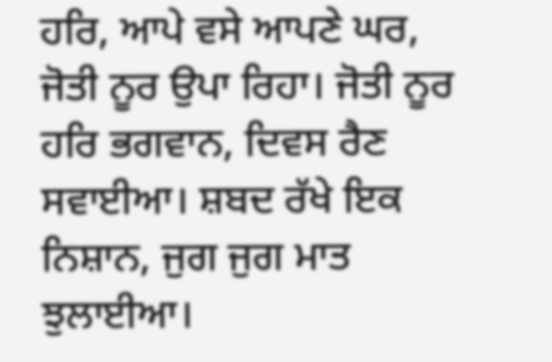ਹਰਿ, ਆਪੇ ਵਸੇ ਆਪਣੇ ਘਰ, ਜੋਤੀ ਨੂਰ ਉਪਾ ਰਿਹਾ। ਜੋਤੀ ਨੂਰ ਹਰਿ ਭਗਵਾਨ, ਦਿਵਸ ਰੈਣ ਸਵਾਈਆ। ਸ਼ਬਦ ਰੱਖੇ ਇਕ ਨਿਸ਼ਾਨ, ਜੁਗ ਜੁਗ ਮਾਤ ਝੁਲਾਈਆ।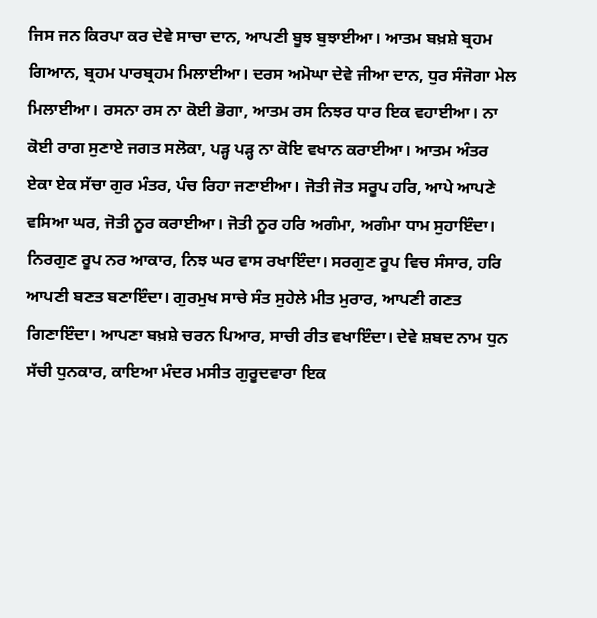ਜਿਸ ਜਨ ਕਿਰਪਾ ਕਰ ਦੇਵੇ ਸਾਚਾ ਦਾਨ, ਆਪਣੀ ਬੂਝ ਬੁਝਾਈਆ। ਆਤਮ ਬਖ਼ਸ਼ੇ ਬ੍ਰਹਮ ਗਿਆਨ, ਬ੍ਰਹਮ ਪਾਰਬ੍ਰਹਮ ਮਿਲਾਈਆ। ਦਰਸ ਅਮੋਘਾ ਦੇਵੇ ਜੀਆ ਦਾਨ, ਧੁਰ ਸੰਜੋਗਾ ਮੇਲ ਮਿਲਾਈਆ। ਰਸਨਾ ਰਸ ਨਾ ਕੋਈ ਭੋਗਾ, ਆਤਮ ਰਸ ਨਿਝਰ ਧਾਰ ਇਕ ਵਹਾਈਆ। ਨਾ ਕੋਈ ਰਾਗ ਸੁਣਾਏ ਜਗਤ ਸਲੋਕਾ, ਪੜ੍ਹ ਪੜ੍ਹ ਨਾ ਕੋਇ ਵਖਾਨ ਕਰਾਈਆ। ਆਤਮ ਅੰਤਰ ਏਕਾ ਏਕ ਸੱਚਾ ਗੁਰ ਮੰਤਰ, ਪੰਚ ਰਿਹਾ ਜਣਾਈਆ। ਜੋਤੀ ਜੋਤ ਸਰੂਪ ਹਰਿ, ਆਪੇ ਆਪਣੇ ਵਸਿਆ ਘਰ, ਜੋਤੀ ਨੂਰ ਕਰਾਈਆ। ਜੋਤੀ ਨੂਰ ਹਰਿ ਅਗੰਮਾ, ਅਗੰਮਾ ਧਾਮ ਸੁਹਾਇੰਦਾ। ਨਿਰਗੁਣ ਰੂਪ ਨਰ ਆਕਾਰ, ਨਿਝ ਘਰ ਵਾਸ ਰਖਾਇੰਦਾ। ਸਰਗੁਣ ਰੂਪ ਵਿਚ ਸੰਸਾਰ, ਹਰਿ ਆਪਣੀ ਬਣਤ ਬਣਾਇੰਦਾ। ਗੁਰਮੁਖ ਸਾਚੇ ਸੰਤ ਸੁਹੇਲੇ ਮੀਤ ਮੁਰਾਰ, ਆਪਣੀ ਗਣਤ ਗਿਣਾਇੰਦਾ। ਆਪਣਾ ਬਖ਼ਸ਼ੇ ਚਰਨ ਪਿਆਰ, ਸਾਚੀ ਰੀਤ ਵਖਾਇੰਦਾ। ਦੇਵੇ ਸ਼ਬਦ ਨਾਮ ਧੁਨ ਸੱਚੀ ਧੁਨਕਾਰ, ਕਾਇਆ ਮੰਦਰ ਮਸੀਤ ਗੁਰੂਦਵਾਰਾ ਇਕ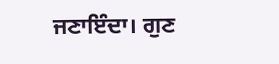ਜਣਾਇੰਦਾ। ਗੁਣ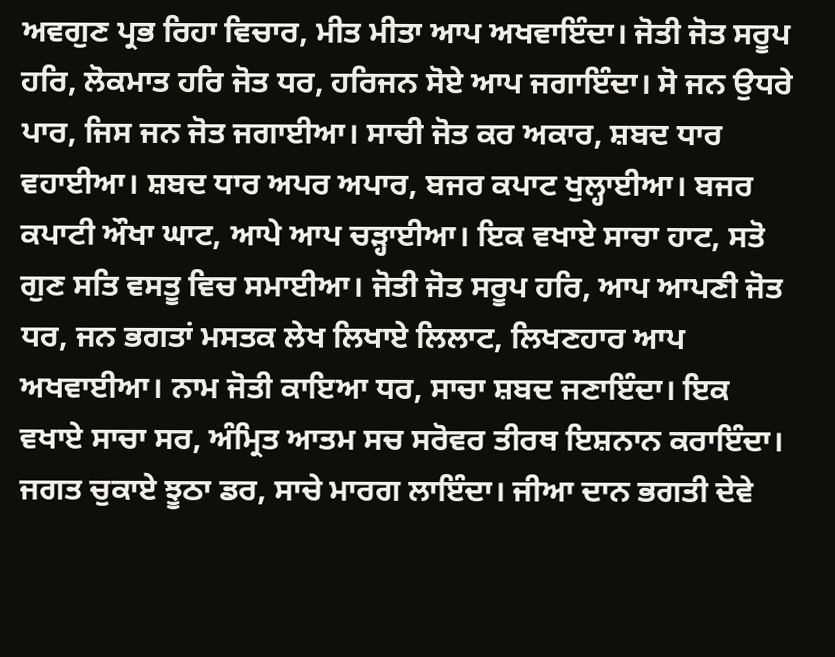ਅਵਗੁਣ ਪ੍ਰਭ ਰਿਹਾ ਵਿਚਾਰ, ਮੀਤ ਮੀਤਾ ਆਪ ਅਖਵਾਇੰਦਾ। ਜੋਤੀ ਜੋਤ ਸਰੂਪ ਹਰਿ, ਲੋਕਮਾਤ ਹਰਿ ਜੋਤ ਧਰ, ਹਰਿਜਨ ਸੋਏ ਆਪ ਜਗਾਇੰਦਾ। ਸੋ ਜਨ ਉਧਰੇ ਪਾਰ, ਜਿਸ ਜਨ ਜੋਤ ਜਗਾਈਆ। ਸਾਚੀ ਜੋਤ ਕਰ ਅਕਾਰ, ਸ਼ਬਦ ਧਾਰ ਵਹਾਈਆ। ਸ਼ਬਦ ਧਾਰ ਅਪਰ ਅਪਾਰ, ਬਜਰ ਕਪਾਟ ਖੁਲ੍ਹਾਈਆ। ਬਜਰ ਕਪਾਟੀ ਔਖਾ ਘਾਟ, ਆਪੇ ਆਪ ਚੜ੍ਹਾਈਆ। ਇਕ ਵਖਾਏ ਸਾਚਾ ਹਾਟ, ਸਤੋ ਗੁਣ ਸਤਿ ਵਸਤੂ ਵਿਚ ਸਮਾਈਆ। ਜੋਤੀ ਜੋਤ ਸਰੂਪ ਹਰਿ, ਆਪ ਆਪਣੀ ਜੋਤ ਧਰ, ਜਨ ਭਗਤਾਂ ਮਸਤਕ ਲੇਖ ਲਿਖਾਏ ਲਿਲਾਟ, ਲਿਖਣਹਾਰ ਆਪ ਅਖਵਾਈਆ। ਨਾਮ ਜੋਤੀ ਕਾਇਆ ਧਰ, ਸਾਚਾ ਸ਼ਬਦ ਜਣਾਇੰਦਾ। ਇਕ ਵਖਾਏ ਸਾਚਾ ਸਰ, ਅੰਮ੍ਰਿਤ ਆਤਮ ਸਚ ਸਰੋਵਰ ਤੀਰਥ ਇਸ਼ਨਾਨ ਕਰਾਇੰਦਾ। ਜਗਤ ਚੁਕਾਏ ਝੂਠਾ ਡਰ, ਸਾਚੇ ਮਾਰਗ ਲਾਇੰਦਾ। ਜੀਆ ਦਾਨ ਭਗਤੀ ਦੇਵੇ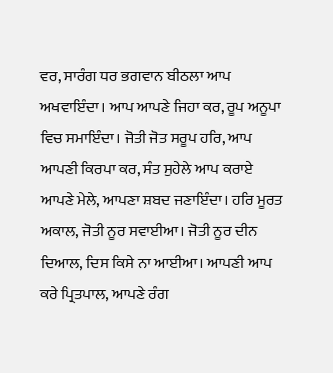ਵਰ, ਸਾਰੰਗ ਧਰ ਭਗਵਾਨ ਬੀਠਲਾ ਆਪ ਅਖਵਾਇੰਦਾ। ਆਪ ਆਪਣੇ ਜਿਹਾ ਕਰ, ਰੂਪ ਅਨੂਪਾ ਵਿਚ ਸਮਾਇੰਦਾ। ਜੋਤੀ ਜੋਤ ਸਰੂਪ ਹਰਿ, ਆਪ ਆਪਣੀ ਕਿਰਪਾ ਕਰ, ਸੰਤ ਸੁਹੇਲੇ ਆਪ ਕਰਾਏ ਆਪਣੇ ਮੇਲੇ, ਆਪਣਾ ਸ਼ਬਦ ਜਣਾਇੰਦਾ। ਹਰਿ ਮੂਰਤ ਅਕਾਲ, ਜੋਤੀ ਨੂਰ ਸਵਾਈਆ। ਜੋਤੀ ਨੂਰ ਦੀਨ ਦਿਆਲ, ਦਿਸ ਕਿਸੇ ਨਾ ਆਈਆ। ਆਪਣੀ ਆਪ ਕਰੇ ਪ੍ਰਿਤਪਾਲ, ਆਪਣੇ ਰੰਗ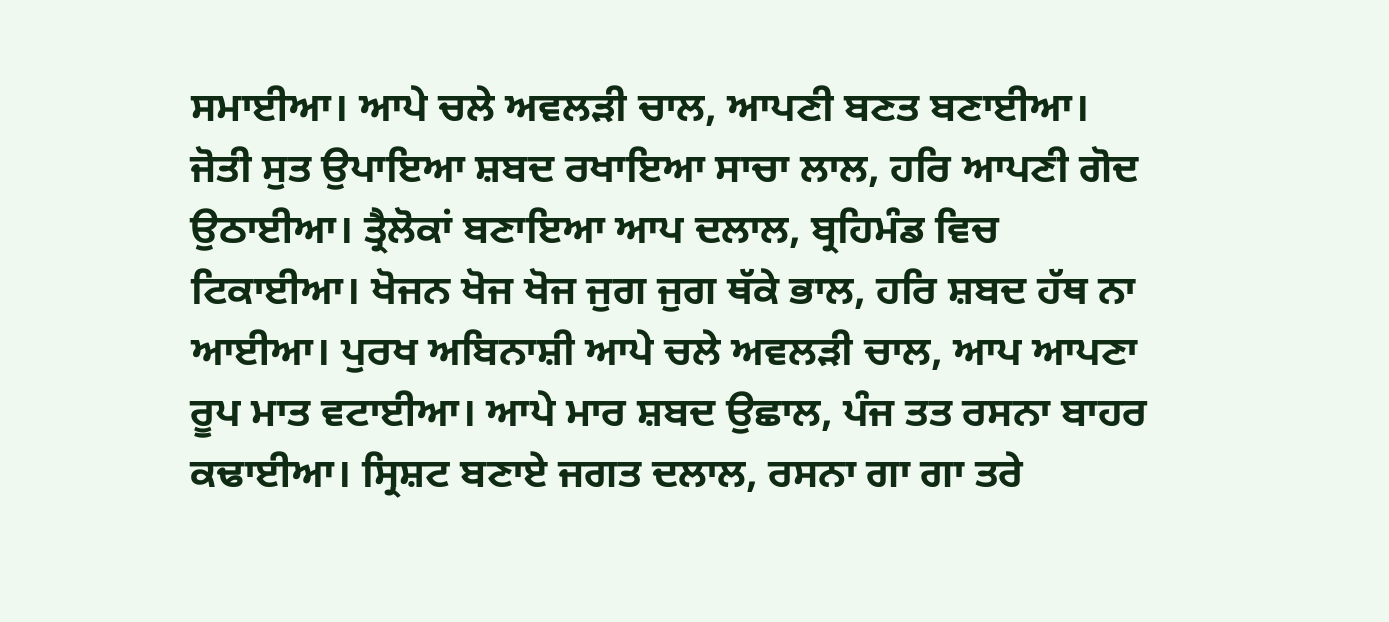ਸਮਾਈਆ। ਆਪੇ ਚਲੇ ਅਵਲੜੀ ਚਾਲ, ਆਪਣੀ ਬਣਤ ਬਣਾਈਆ। ਜੋਤੀ ਸੁਤ ਉਪਾਇਆ ਸ਼ਬਦ ਰਖਾਇਆ ਸਾਚਾ ਲਾਲ, ਹਰਿ ਆਪਣੀ ਗੋਦ ਉਠਾਈਆ। ਤ੍ਰੈਲੋਕਾਂ ਬਣਾਇਆ ਆਪ ਦਲਾਲ, ਬ੍ਰਹਿਮੰਡ ਵਿਚ ਟਿਕਾਈਆ। ਖੋਜਨ ਖੋਜ ਖੋਜ ਜੁਗ ਜੁਗ ਥੱਕੇ ਭਾਲ, ਹਰਿ ਸ਼ਬਦ ਹੱਥ ਨਾ ਆਈਆ। ਪੁਰਖ ਅਬਿਨਾਸ਼ੀ ਆਪੇ ਚਲੇ ਅਵਲੜੀ ਚਾਲ, ਆਪ ਆਪਣਾ ਰੂਪ ਮਾਤ ਵਟਾਈਆ। ਆਪੇ ਮਾਰ ਸ਼ਬਦ ਉਛਾਲ, ਪੰਜ ਤਤ ਰਸਨਾ ਬਾਹਰ ਕਢਾਈਆ। ਸ੍ਰਿਸ਼ਟ ਬਣਾਏ ਜਗਤ ਦਲਾਲ, ਰਸਨਾ ਗਾ ਗਾ ਤਰੇ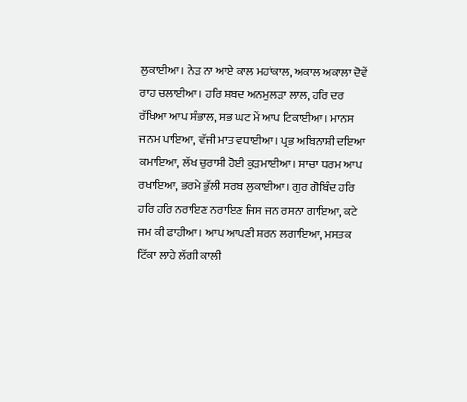ਲੁਕਾਈਆ। ਨੇੜ ਨਾ ਆਏ ਕਾਲ ਮਹਾਂਕਾਲ, ਅਕਾਲ ਅਕਾਲਾ ਦੋਵੇਂ ਰਾਹ ਚਲਾਈਆ। ਹਰਿ ਸ਼ਬਦ ਅਨਮੁਲੜਾ ਲਾਲ, ਹਰਿ ਦਰ ਰੱਖਿਆ ਆਪ ਸੰਭਾਲ, ਸਭ ਘਟ ਮੇਂ ਆਪ ਟਿਕਾਈਆ। ਮਾਨਸ ਜਨਮ ਪਾਇਆ, ਵੱਜੀ ਮਾਤ ਵਧਾਈਆ। ਪ੍ਰਭ ਅਬਿਨਾਸ਼ੀ ਦਇਆ ਕਮਾਇਆ, ਲੱਖ ਚੁਰਾਸੀ ਹੋਈ ਕੁੜਮਾਈਆ। ਸਾਚਾ ਧਰਮ ਆਪ ਰਖਾਇਆ, ਭਰਮੇ ਭੁੱਲੀ ਸਰਬ ਲੁਕਾਈਆ। ਗੁਰ ਗੋਬਿੰਦ ਹਰਿ ਹਰਿ ਹਰਿ ਨਰਾਇਣ ਨਰਾਇਣ ਜਿਸ ਜਨ ਰਸਨਾ ਗਾਇਆ, ਕਟੇ ਜਮ ਕੀ ਫਾਹੀਆ। ਆਪ ਆਪਣੀ ਸ਼ਰਨ ਲਗਾਇਆ, ਮਸਤਕ ਟਿੱਕਾ ਲਾਹੇ ਲੱਗੀ ਕਾਲੀ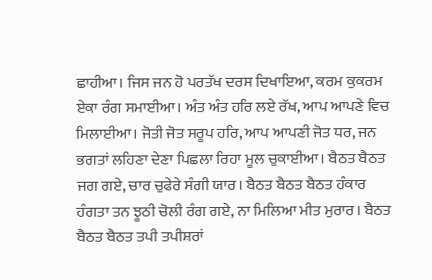ਛਾਹੀਆ। ਜਿਸ ਜਨ ਹੋ ਪਰਤੱਖ ਦਰਸ ਦਿਖਾਇਆ, ਕਰਮ ਕੁਕਰਮ ਏਕਾ ਰੰਗ ਸਮਾਈਆ। ਅੰਤ ਅੰਤ ਹਰਿ ਲਏ ਰੱਖ, ਆਪ ਆਪਣੇ ਵਿਚ ਮਿਲਾਈਆ। ਜੋਤੀ ਜੋਤ ਸਰੂਪ ਹਰਿ, ਆਪ ਆਪਣੀ ਜੋਤ ਧਰ, ਜਨ ਭਗਤਾਂ ਲਹਿਣਾ ਦੇਣਾ ਪਿਛਲਾ ਰਿਹਾ ਮੂਲ ਚੁਕਾਈਆ। ਬੈਠਤ ਬੈਠਤ ਜਗ ਗਏ, ਚਾਰ ਚੁਫੇਰੇ ਸੰਗੀ ਯਾਰ। ਬੈਠਤ ਬੈਠਤ ਬੈਠਤ ਹੰਕਾਰ ਹੰਗਤਾ ਤਨ ਝੂਠੀ ਚੋਲੀ ਰੰਗ ਗਏ, ਨਾ ਮਿਲਿਆ ਮੀਤ ਮੁਰਾਰ। ਬੈਠਤ ਬੈਠਤ ਬੈਠਤ ਤਪੀ ਤਪੀਸ਼ਰਾਂ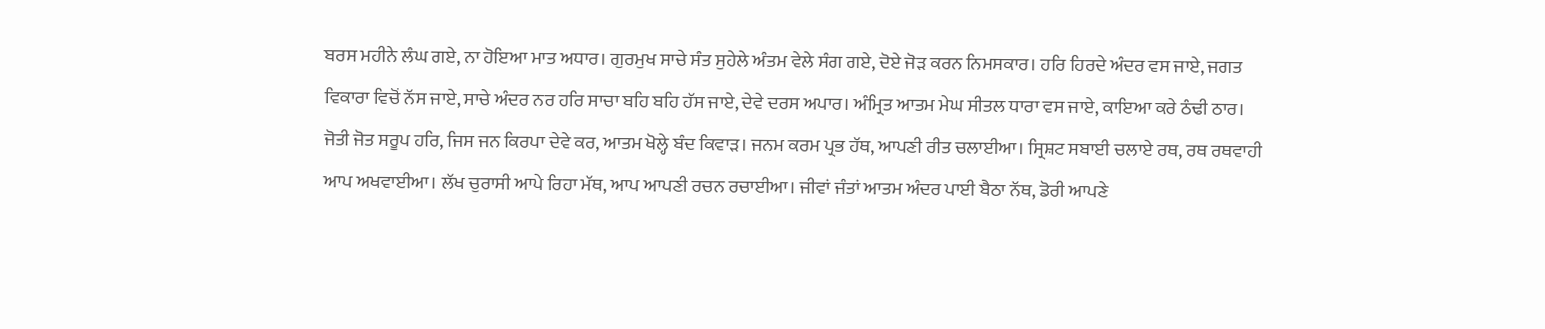ਬਰਸ ਮਹੀਨੇ ਲੰਘ ਗਏ, ਨਾ ਹੋਇਆ ਮਾਤ ਅਧਾਰ। ਗੁਰਮੁਖ ਸਾਚੇ ਸੰਤ ਸੁਹੇਲੇ ਅੰਤਮ ਵੇਲੇ ਸੰਗ ਗਏ, ਦੋਏ ਜੋੜ ਕਰਨ ਨਿਮਸਕਾਰ। ਹਰਿ ਹਿਰਦੇ ਅੰਦਰ ਵਸ ਜਾਏ, ਜਗਤ ਵਿਕਾਰਾ ਵਿਚੋਂ ਨੱਸ ਜਾਏ, ਸਾਚੇ ਅੰਦਰ ਨਰ ਹਰਿ ਸਾਚਾ ਬਹਿ ਬਹਿ ਹੱਸ ਜਾਏ, ਦੇਵੇ ਦਰਸ ਅਪਾਰ। ਅੰਮ੍ਰਿਤ ਆਤਮ ਮੇਘ ਸੀਤਲ ਧਾਰਾ ਵਸ ਜਾਏ, ਕਾਇਆ ਕਰੇ ਠੰਢੀ ਠਾਰ। ਜੋਤੀ ਜੋਤ ਸਰੂਪ ਹਰਿ, ਜਿਸ ਜਨ ਕਿਰਪਾ ਦੇਵੇ ਕਰ, ਆਤਮ ਖੋਲ੍ਹੇ ਬੰਦ ਕਿਵਾੜ। ਜਨਮ ਕਰਮ ਪ੍ਰਭ ਹੱਥ, ਆਪਣੀ ਰੀਤ ਚਲਾਈਆ। ਸ੍ਰਿਸ਼ਟ ਸਬਾਈ ਚਲਾਏ ਰਥ, ਰਥ ਰਥਵਾਹੀ ਆਪ ਅਖਵਾਈਆ। ਲੱਖ ਚੁਰਾਸੀ ਆਪੇ ਰਿਹਾ ਮੱਥ, ਆਪ ਆਪਣੀ ਰਚਨ ਰਚਾਈਆ। ਜੀਵਾਂ ਜੰਤਾਂ ਆਤਮ ਅੰਦਰ ਪਾਈ ਬੈਠਾ ਨੱਥ, ਡੋਰੀ ਆਪਣੇ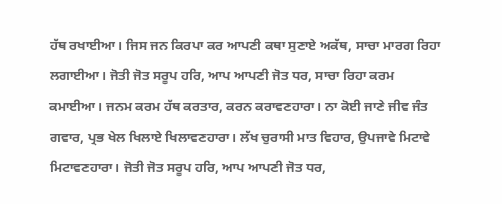ਹੱਥ ਰਖਾਈਆ। ਜਿਸ ਜਨ ਕਿਰਪਾ ਕਰ ਆਪਣੀ ਕਥਾ ਸੁਣਾਏ ਅਕੱਥ, ਸਾਚਾ ਮਾਰਗ ਰਿਹਾ ਲਗਾਈਆ। ਜੋਤੀ ਜੋਤ ਸਰੂਪ ਹਰਿ, ਆਪ ਆਪਣੀ ਜੋਤ ਧਰ, ਸਾਚਾ ਰਿਹਾ ਕਰਮ ਕਮਾਈਆ। ਜਨਮ ਕਰਮ ਹੱਥ ਕਰਤਾਰ, ਕਰਨ ਕਰਾਵਣਹਾਰਾ। ਨਾ ਕੋਈ ਜਾਣੇ ਜੀਵ ਜੰਤ ਗਵਾਰ, ਪ੍ਰਭ ਖੇਲ ਖਿਲਾਏ ਖਿਲਾਵਣਹਾਰਾ। ਲੱਖ ਚੁਰਾਸੀ ਮਾਤ ਵਿਹਾਰ, ਉਪਜਾਵੇ ਮਿਟਾਵੇ ਮਿਟਾਵਣਹਾਰਾ। ਜੋਤੀ ਜੋਤ ਸਰੂਪ ਹਰਿ, ਆਪ ਆਪਣੀ ਜੋਤ ਧਰ,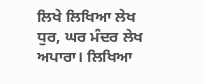ਲਿਖੇ ਲਿਖਿਆ ਲੇਖ ਧੁਰ, ਘਰ ਮੰਦਰ ਲੇਖ ਅਪਾਰਾ। ਲਿਖਿਆ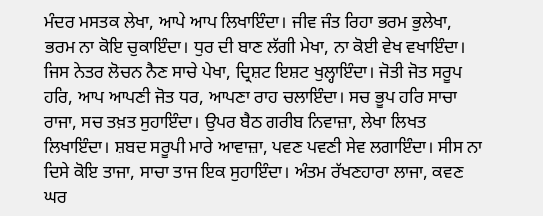ਮੰਦਰ ਮਸਤਕ ਲੇਖਾ, ਆਪੇ ਆਪ ਲਿਖਾਇੰਦਾ। ਜੀਵ ਜੰਤ ਰਿਹਾ ਭਰਮ ਭੁਲੇਖਾ, ਭਰਮ ਨਾ ਕੋਇ ਚੁਕਾਇੰਦਾ। ਧੁਰ ਦੀ ਬਾਣ ਲੱਗੀ ਮੇਖਾ, ਨਾ ਕੋਈ ਵੇਖ ਵਖਾਇੰਦਾ। ਜਿਸ ਨੇਤਰ ਲੋਚਨ ਨੈਣ ਸਾਚੇ ਪੇਖਾ, ਦ੍ਰਿਸ਼ਟ ਇਸ਼ਟ ਖੁਲ੍ਹਾਇੰਦਾ। ਜੋਤੀ ਜੋਤ ਸਰੂਪ ਹਰਿ, ਆਪ ਆਪਣੀ ਜੋਤ ਧਰ, ਆਪਣਾ ਰਾਹ ਚਲਾਇੰਦਾ। ਸਚ ਭੂਪ ਹਰਿ ਸਾਚਾ ਰਾਜਾ, ਸਚ ਤਖ਼ਤ ਸੁਹਾਇੰਦਾ। ਉਪਰ ਬੈਠ ਗਰੀਬ ਨਿਵਾਜ਼ਾ, ਲੇਖਾ ਲਿਖਤ ਲਿਖਾਇੰਦਾ। ਸ਼ਬਦ ਸਰੂਪੀ ਮਾਰੇ ਆਵਾਜ਼ਾ, ਪਵਣ ਪਵਣੀ ਸੇਵ ਲਗਾਇੰਦਾ। ਸੀਸ ਨਾ ਦਿਸੇ ਕੋਇ ਤਾਜਾ, ਸਾਚਾ ਤਾਜ ਇਕ ਸੁਹਾਇੰਦਾ। ਅੰਤਮ ਰੱਖਣਹਾਰਾ ਲਾਜਾ, ਕਵਣ ਘਰ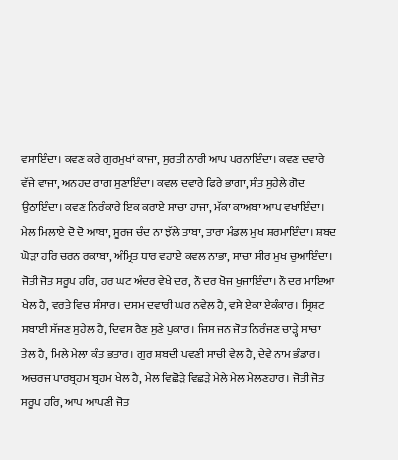ਵਸਾਇੰਦਾ। ਕਵਣ ਕਰੇ ਗੁਰਮੁਖਾਂ ਕਾਜਾ, ਸੁਰਤੀ ਨਾਰੀ ਆਪ ਪਰਨਾਇੰਦਾ। ਕਵਣ ਦਵਾਰੇ ਵੱਜੇ ਵਾਜਾ, ਅਨਹਦ ਰਾਗ ਸੁਣਾਇੰਦਾ। ਕਵਲ ਦਵਾਰੇ ਫਿਰੇ ਭਾਗਾ, ਸੰਤ ਸੁਹੇਲੇ ਗੋਦ ਉਠਾਇੰਦਾ। ਕਵਣ ਨਿਰੰਕਾਰੇ ਇਕ ਕਰਾਏ ਸਾਚਾ ਹਾਜਾ, ਮੱਕਾ ਕਾਅਬਾ ਆਪ ਵਖਾਇੰਦਾ। ਮੇਲ ਮਿਲਾਏ ਦੋ ਦੋ ਆਬਾ, ਸੂਰਜ ਚੰਦ ਨਾ ਝੱਲੇ ਤਾਬਾ, ਤਾਰਾ ਮੰਡਲ ਮੁਖ ਸ਼ਰਮਾਇੰਦਾ। ਸ਼ਬਦ ਘੋੜਾ ਹਰਿ ਚਰਨ ਰਕਾਬਾ, ਅੰਮ੍ਰਿਤ ਧਾਰ ਵਹਾਏ ਕਵਲ ਨਾਭਾ, ਸਾਚਾ ਸੀਰ ਮੁਖ ਚੁਆਇੰਦਾ। ਜੋਤੀ ਜੋਤ ਸਰੂਪ ਹਰਿ, ਹਰ ਘਟ ਅੰਦਰ ਵੇਖੇ ਦਰ, ਨੌ ਦਰ ਖੋਜ ਖੁਜਾਇੰਦਾ। ਨੌ ਦਰ ਮਾਇਆ ਖੇਲ ਹੈ, ਵਰਤੇ ਵਿਚ ਸੰਸਾਰ। ਦਸਮ ਦਵਾਰੀ ਘਰ ਨਵੇਲ ਹੈ, ਵਸੇ ਏਕਾ ਏਕੰਕਾਰ। ਸ੍ਰਿਸ਼ਟ ਸਬਾਈ ਸੱਜਣ ਸੁਹੇਲ ਹੈ, ਦਿਵਸ ਰੈਣ ਸੁਣੇ ਪੁਕਾਰ। ਜਿਸ ਜਨ ਜੋਤ ਨਿਰੰਜਣ ਚਾੜ੍ਹੇ ਸਾਚਾ ਤੇਲ ਹੈ, ਮਿਲੇ ਮੇਲਾ ਕੰਤ ਭਤਾਰ। ਗੁਰ ਸ਼ਬਦੀ ਪਵਣੀ ਸਾਚੀ ਵੇਲ ਹੈ, ਦੇਵੇ ਨਾਮ ਭੰਡਾਰ। ਅਚਰਜ ਪਾਰਬ੍ਰਹਮ ਬ੍ਰਹਮ ਖੇਲ ਹੈ, ਮੇਲ ਵਿਛੋੜੇ ਵਿਛੜੇ ਮੇਲੇ ਮੇਲ ਮੇਲਣਹਾਰ। ਜੋਤੀ ਜੋਤ ਸਰੂਪ ਹਰਿ, ਆਪ ਆਪਣੀ ਜੋਤ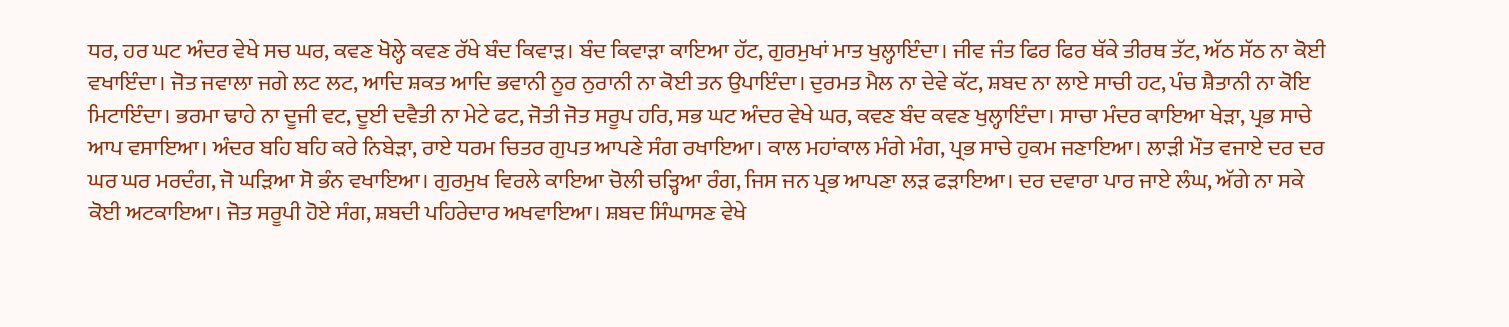ਧਰ, ਹਰ ਘਟ ਅੰਦਰ ਵੇਖੇ ਸਚ ਘਰ, ਕਵਣ ਖੋਲ੍ਹੇ ਕਵਣ ਰੱਖੇ ਬੰਦ ਕਿਵਾੜ। ਬੰਦ ਕਿਵਾੜਾ ਕਾਇਆ ਹੱਟ, ਗੁਰਮੁਖਾਂ ਮਾਤ ਖੁਲ੍ਹਾਇੰਦਾ। ਜੀਵ ਜੰਤ ਫਿਰ ਫਿਰ ਥੱਕੇ ਤੀਰਥ ਤੱਟ, ਅੱਠ ਸੱਠ ਨਾ ਕੋਈ ਵਖਾਇੰਦਾ। ਜੋਤ ਜਵਾਲਾ ਜਗੇ ਲਟ ਲਟ, ਆਦਿ ਸ਼ਕਤ ਆਦਿ ਭਵਾਨੀ ਨੂਰ ਨੁਰਾਨੀ ਨਾ ਕੋਈ ਤਨ ਉਪਾਇੰਦਾ। ਦੁਰਮਤ ਮੈਲ ਨਾ ਦੇਵੇ ਕੱਟ, ਸ਼ਬਦ ਨਾ ਲਾਏ ਸਾਚੀ ਹਟ, ਪੰਚ ਸ਼ੈਤਾਨੀ ਨਾ ਕੋਇ ਮਿਟਾਇੰਦਾ। ਭਰਮਾ ਢਾਹੇ ਨਾ ਦੂਜੀ ਵਟ, ਦੂਈ ਦਵੈਤੀ ਨਾ ਮੇਟੇ ਫਟ, ਜੋਤੀ ਜੋਤ ਸਰੂਪ ਹਰਿ, ਸਭ ਘਟ ਅੰਦਰ ਵੇਖੇ ਘਰ, ਕਵਣ ਬੰਦ ਕਵਣ ਖੁਲ੍ਹਾਇੰਦਾ। ਸਾਚਾ ਮੰਦਰ ਕਾਇਆ ਖੇੜਾ, ਪ੍ਰਭ ਸਾਚੇ ਆਪ ਵਸਾਇਆ। ਅੰਦਰ ਬਹਿ ਬਹਿ ਕਰੇ ਨਿਬੇੜਾ, ਰਾਏ ਧਰਮ ਚਿਤਰ ਗੁਪਤ ਆਪਣੇ ਸੰਗ ਰਖਾਇਆ। ਕਾਲ ਮਹਾਂਕਾਲ ਮੰਗੇ ਮੰਗ, ਪ੍ਰਭ ਸਾਚੇ ਹੁਕਮ ਜਣਾਇਆ। ਲਾੜੀ ਮੌਤ ਵਜਾਏ ਦਰ ਦਰ ਘਰ ਘਰ ਮਰਦੰਗ, ਜੋ ਘੜਿਆ ਸੋ ਭੰਨ ਵਖਾਇਆ। ਗੁਰਮੁਖ ਵਿਰਲੇ ਕਾਇਆ ਚੋਲੀ ਚੜ੍ਹਿਆ ਰੰਗ, ਜਿਸ ਜਨ ਪ੍ਰਭ ਆਪਣਾ ਲੜ ਫੜਾਇਆ। ਦਰ ਦਵਾਰਾ ਪਾਰ ਜਾਏ ਲੰਘ, ਅੱਗੇ ਨਾ ਸਕੇ ਕੋਈ ਅਟਕਾਇਆ। ਜੋਤ ਸਰੂਪੀ ਹੋਏ ਸੰਗ, ਸ਼ਬਦੀ ਪਹਿਰੇਦਾਰ ਅਖਵਾਇਆ। ਸ਼ਬਦ ਸਿੰਘਾਸਣ ਵੇਖੇ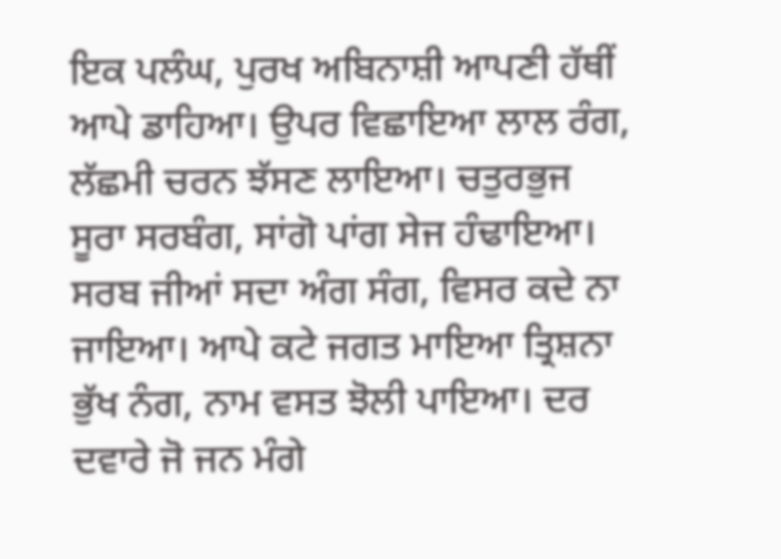ਇਕ ਪਲੰਘ, ਪੁਰਖ ਅਬਿਨਾਸ਼ੀ ਆਪਣੀ ਹੱਥੀਂ ਆਪੇ ਡਾਹਿਆ। ਉਪਰ ਵਿਛਾਇਆ ਲਾਲ ਰੰਗ, ਲੱਛਮੀ ਚਰਨ ਝੱਸਣ ਲਾਇਆ। ਚਤੁਰਭੁਜ ਸੂਰਾ ਸਰਬੰਗ, ਸਾਂਗੋ ਪਾਂਗ ਸੇਜ ਹੰਢਾਇਆ। ਸਰਬ ਜੀਆਂ ਸਦਾ ਅੰਗ ਸੰਗ, ਵਿਸਰ ਕਦੇ ਨਾ ਜਾਇਆ। ਆਪੇ ਕਟੇ ਜਗਤ ਮਾਇਆ ਤ੍ਰਿਸ਼ਨਾ ਭੁੱਖ ਨੰਗ, ਨਾਮ ਵਸਤ ਝੋਲੀ ਪਾਇਆ। ਦਰ ਦਵਾਰੇ ਜੋ ਜਨ ਮੰਗੇ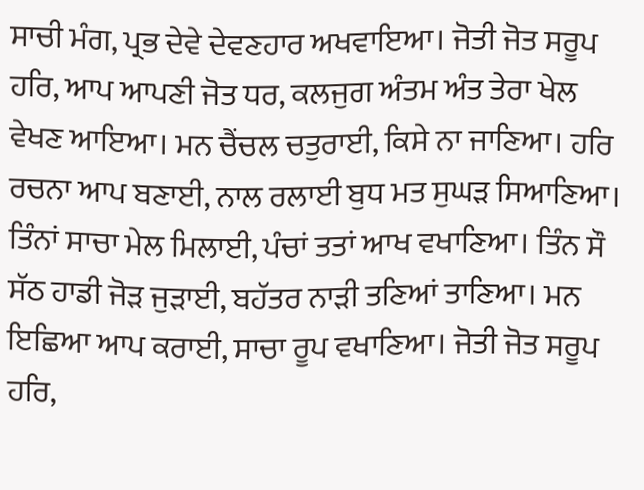ਸਾਚੀ ਮੰਗ, ਪ੍ਰਭ ਦੇਵੇ ਦੇਵਣਹਾਰ ਅਖਵਾਇਆ। ਜੋਤੀ ਜੋਤ ਸਰੂਪ ਹਰਿ, ਆਪ ਆਪਣੀ ਜੋਤ ਧਰ, ਕਲਜੁਗ ਅੰਤਮ ਅੰਤ ਤੇਰਾ ਖੇਲ ਵੇਖਣ ਆਇਆ। ਮਨ ਚੈਂਚਲ ਚਤੁਰਾਈ, ਕਿਸੇ ਨਾ ਜਾਣਿਆ। ਹਰਿ ਰਚਨਾ ਆਪ ਬਣਾਈ, ਨਾਲ ਰਲਾਈ ਬੁਧ ਮਤ ਸੁਘੜ ਸਿਆਣਿਆ। ਤਿੰਨਾਂ ਸਾਚਾ ਮੇਲ ਮਿਲਾਈ, ਪੰਚਾਂ ਤਤਾਂ ਆਖ ਵਖਾਣਿਆ। ਤਿੰਨ ਸੌ ਸੱਠ ਹਾਡੀ ਜੋੜ ਜੁੜਾਈ, ਬਹੱਤਰ ਨਾੜੀ ਤਣਿਆਂ ਤਾਣਿਆ। ਮਨ ਇਛਿਆ ਆਪ ਕਰਾਈ, ਸਾਚਾ ਰੂਪ ਵਖਾਣਿਆ। ਜੋਤੀ ਜੋਤ ਸਰੂਪ ਹਰਿ,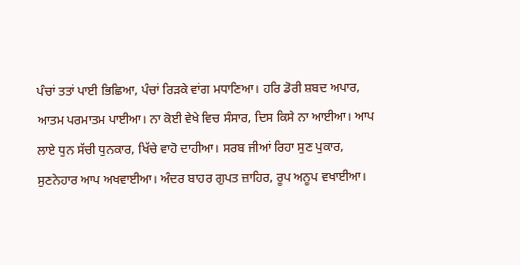ਪੰਚਾਂ ਤਤਾਂ ਪਾਈ ਭਿਛਿਆ, ਪੰਚਾਂ ਰਿੜਕੇ ਵਾਂਗ ਮਧਾਣਿਆ। ਹਰਿ ਡੋਰੀ ਸ਼ਬਦ ਅਪਾਰ, ਆਤਮ ਪਰਮਾਤਮ ਪਾਈਆ। ਨਾ ਕੋਈ ਵੇਖੇ ਵਿਚ ਸੰਸਾਰ, ਦਿਸ ਕਿਸੇ ਨਾ ਆਈਆ। ਆਪ ਲਾਏ ਧੁਨ ਸੱਚੀ ਧੁਨਕਾਰ, ਖਿੱਚੇ ਵਾਹੋ ਦਾਹੀਆ। ਸਰਬ ਜੀਆਂ ਰਿਹਾ ਸੁਣ ਪੁਕਾਰ, ਸੁਣਨੇਹਾਰ ਆਪ ਅਖਵਾਈਆ। ਅੰਦਰ ਬਾਹਰ ਗੁਪਤ ਜ਼ਾਹਿਰ, ਰੂਪ ਅਨੂਪ ਵਖਾਈਆ।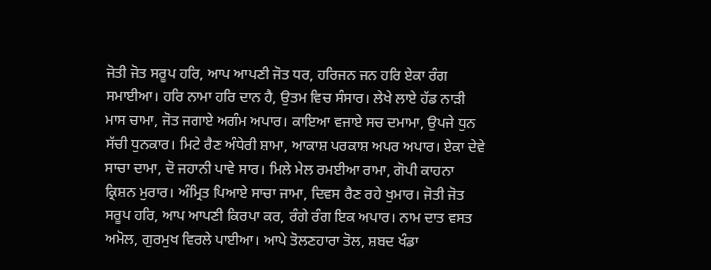ਜੋਤੀ ਜੋਤ ਸਰੂਪ ਹਰਿ, ਆਪ ਆਪਣੀ ਜੋਤ ਧਰ, ਹਰਿਜਨ ਜਨ ਹਰਿ ਏਕਾ ਰੰਗ ਸਮਾਈਆ। ਹਰਿ ਨਾਮਾ ਹਰਿ ਦਾਨ ਹੈ, ਉਤਮ ਵਿਚ ਸੰਸਾਰ। ਲੇਖੇ ਲਾਏ ਹੱਡ ਨਾੜੀ ਮਾਸ ਚਾਮਾ, ਜੋਤ ਜਗਾਏ ਅਗੰਮ ਅਪਾਰ। ਕਾਇਆ ਵਜਾਏ ਸਚ ਦਮਾਮਾ, ਉਪਜੇ ਧੁਨ ਸੱਚੀ ਧੁਨਕਾਰ। ਮਿਟੇ ਰੈਣ ਅੰਧੇਰੀ ਸ਼ਾਮਾ, ਆਕਾਸ਼ ਪਰਕਾਸ਼ ਅਪਰ ਅਪਾਰ। ਏਕਾ ਦੇਵੇ ਸਾਚਾ ਦਾਮਾ, ਦੋ ਜਹਾਨੀ ਪਾਵੇ ਸਾਰ। ਮਿਲੇ ਮੇਲ ਰਮਈਆ ਰਾਮਾ, ਗੋਪੀ ਕਾਹਨਾ ਕ੍ਰਿਸ਼ਨ ਮੁਰਾਰ। ਅੰਮ੍ਰਿਤ ਪਿਆਏ ਸਾਚਾ ਜਾਮਾ, ਦਿਵਸ ਰੈਣ ਰਹੇ ਖੁਮਾਰ। ਜੋਤੀ ਜੋਤ ਸਰੂਪ ਹਰਿ, ਆਪ ਆਪਣੀ ਕਿਰਪਾ ਕਰ, ਰੰਗੇ ਰੰਗ ਇਕ ਅਪਾਰ। ਨਾਮ ਦਾਤ ਵਸਤ ਅਮੋਲ, ਗੁਰਮੁਖ ਵਿਰਲੇ ਪਾਈਆ। ਆਪੇ ਤੋਲਣਹਾਰਾ ਤੋਲ, ਸ਼ਬਦ ਖੰਡਾ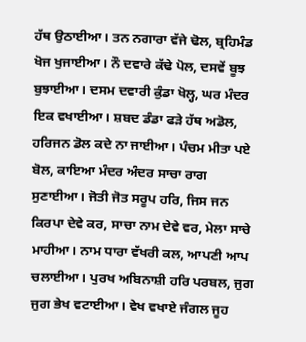ਹੱਥ ਉਠਾਈਆ। ਤਨ ਨਗਾਰਾ ਵੱਜੇ ਢੋਲ, ਬ੍ਰਹਿਮੰਡ ਖੋਜ ਖੁਜਾਈਆ। ਨੌ ਦਵਾਰੇ ਕੱਢੇ ਪੋਲ, ਦਸਵੇਂ ਬੂਝ ਬੁਝਾਈਆ। ਦਸਮ ਦਵਾਰੀ ਕੁੰਡਾ ਖੋਲ੍ਹ, ਘਰ ਮੰਦਰ ਇਕ ਵਖਾਈਆ। ਸ਼ਬਦ ਡੰਡਾ ਫੜੇ ਹੱਥ ਅਡੋਲ, ਹਰਿਜਨ ਡੋਲ ਕਦੇ ਨਾ ਜਾਈਆ। ਪੰਚਮ ਮੀਤਾ ਪਏ ਬੋਲ, ਕਾਇਆ ਮੰਦਰ ਅੰਦਰ ਸਾਚਾ ਰਾਗ ਸੁਣਾਈਆ। ਜੋਤੀ ਜੋਤ ਸਰੂਪ ਹਰਿ, ਜਿਸ ਜਨ ਕਿਰਪਾ ਦੇਵੇ ਕਰ, ਸਾਚਾ ਨਾਮ ਦੇਵੇ ਵਰ, ਮੇਲਾ ਸਾਚੇ ਮਾਹੀਆ। ਨਾਮ ਧਾਰਾ ਵੱਖਰੀ ਕਲ, ਆਪਣੀ ਆਪ ਚਲਾਈਆ। ਪੁਰਖ ਅਬਿਨਾਸ਼ੀ ਹਰਿ ਪਰਬਲ, ਜੁਗ ਜੁਗ ਭੇਖ ਵਟਾਈਆ। ਵੇਖ ਵਖਾਏ ਜੰਗਲ ਜੂਹ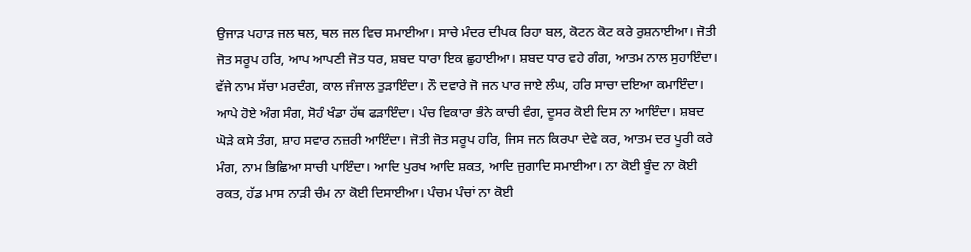ਉਜਾੜ ਪਹਾੜ ਜਲ ਥਲ, ਥਲ ਜਲ ਵਿਚ ਸਮਾਈਆ। ਸਾਚੇ ਮੰਦਰ ਦੀਪਕ ਰਿਹਾ ਬਲ, ਕੋਟਨ ਕੋਟ ਕਰੇ ਰੁਸ਼ਨਾਈਆ। ਜੋਤੀ ਜੋਤ ਸਰੂਪ ਹਰਿ, ਆਪ ਆਪਣੀ ਜੋਤ ਧਰ, ਸ਼ਬਦ ਧਾਰਾ ਇਕ ਛੁਹਾਈਆ। ਸ਼ਬਦ ਧਾਰ ਵਹੇ ਗੰਗ, ਆਤਮ ਨਾਲ ਸੁਹਾਇੰਦਾ। ਵੱਜੇ ਨਾਮ ਸੱਚਾ ਮਰਦੰਗ, ਕਾਲ ਜੰਜਾਲ ਤੁੜਾਇੰਦਾ। ਨੌ ਦਵਾਰੇ ਜੋ ਜਨ ਪਾਰ ਜਾਏ ਲੰਘ, ਹਰਿ ਸਾਚਾ ਦਇਆ ਕਮਾਇੰਦਾ। ਆਪੇ ਹੋਏ ਅੰਗ ਸੰਗ, ਸੋਹੰ ਖੰਡਾ ਹੱਥ ਫੜਾਇੰਦਾ। ਪੰਚ ਵਿਕਾਰਾ ਭੰਨੇ ਕਾਚੀ ਵੰਗ, ਦੂਸਰ ਕੋਈ ਦਿਸ ਨਾ ਆਇੰਦਾ। ਸ਼ਬਦ ਘੋੜੇ ਕਸੇ ਤੰਗ, ਸ਼ਾਹ ਸਵਾਰ ਨਜ਼ਰੀ ਆਇੰਦਾ। ਜੋਤੀ ਜੋਤ ਸਰੂਪ ਹਰਿ, ਜਿਸ ਜਨ ਕਿਰਪਾ ਦੇਵੇ ਕਰ, ਆਤਮ ਦਰ ਪੂਰੀ ਕਰੇ ਮੰਗ, ਨਾਮ ਭਿਛਿਆ ਸਾਚੀ ਪਾਇੰਦਾ। ਆਦਿ ਪੁਰਖ ਆਦਿ ਸ਼ਕਤ, ਆਦਿ ਜੁਗਾਦਿ ਸਮਾਈਆ। ਨਾ ਕੋਈ ਬੂੰਦ ਨਾ ਕੋਈ ਰਕਤ, ਹੱਡ ਮਾਸ ਨਾੜੀ ਚੰਮ ਨਾ ਕੋਈ ਦਿਸਾਈਆ। ਪੰਚਮ ਪੰਚਾਂ ਨਾ ਕੋਈ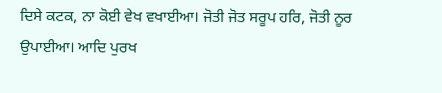ਦਿਸੇ ਕਟਕ, ਨਾ ਕੋਈ ਵੇਖ ਵਖਾਈਆ। ਜੋਤੀ ਜੋਤ ਸਰੂਪ ਹਰਿ, ਜੋਤੀ ਨੂਰ ਉਪਾਈਆ। ਆਦਿ ਪੁਰਖ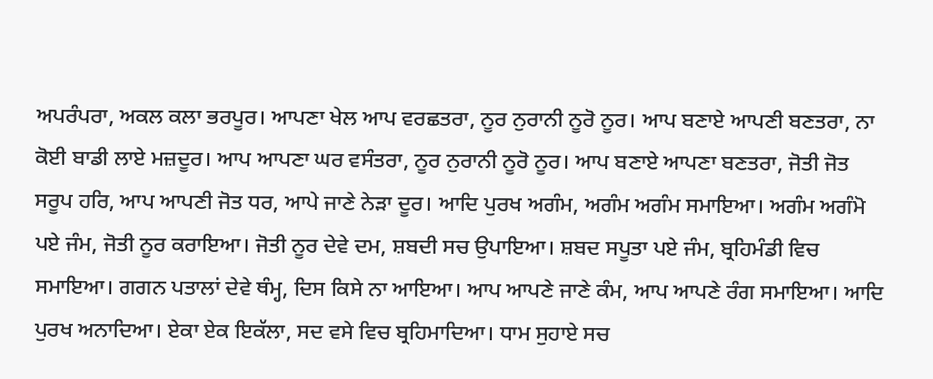ਅਪਰੰਪਰਾ, ਅਕਲ ਕਲਾ ਭਰਪੂਰ। ਆਪਣਾ ਖੇਲ ਆਪ ਵਰਛਤਰਾ, ਨੂਰ ਨੁਰਾਨੀ ਨੂਰੋ ਨੂਰ। ਆਪ ਬਣਾਏ ਆਪਣੀ ਬਣਤਰਾ, ਨਾ ਕੋਈ ਬਾਡੀ ਲਾਏ ਮਜ਼ਦੂਰ। ਆਪ ਆਪਣਾ ਘਰ ਵਸੰਤਰਾ, ਨੂਰ ਨੁਰਾਨੀ ਨੂਰੋ ਨੂਰ। ਆਪ ਬਣਾਏ ਆਪਣਾ ਬਣਤਰਾ, ਜੋਤੀ ਜੋਤ ਸਰੂਪ ਹਰਿ, ਆਪ ਆਪਣੀ ਜੋਤ ਧਰ, ਆਪੇ ਜਾਣੇ ਨੇੜਾ ਦੂਰ। ਆਦਿ ਪੁਰਖ ਅਗੰਮ, ਅਗੰਮ ਅਗੰਮ ਸਮਾਇਆ। ਅਗੰਮ ਅਗੰਮੋ ਪਏ ਜੰਮ, ਜੋਤੀ ਨੂਰ ਕਰਾਇਆ। ਜੋਤੀ ਨੂਰ ਦੇਵੇ ਦਮ, ਸ਼ਬਦੀ ਸਚ ਉਪਾਇਆ। ਸ਼ਬਦ ਸਪੂਤਾ ਪਏ ਜੰਮ, ਬ੍ਰਹਿਮੰਡੀ ਵਿਚ ਸਮਾਇਆ। ਗਗਨ ਪਤਾਲਾਂ ਦੇਵੇ ਥੰਮ੍ਹ, ਦਿਸ ਕਿਸੇ ਨਾ ਆਇਆ। ਆਪ ਆਪਣੇ ਜਾਣੇ ਕੰਮ, ਆਪ ਆਪਣੇ ਰੰਗ ਸਮਾਇਆ। ਆਦਿ ਪੁਰਖ ਅਨਾਦਿਆ। ਏਕਾ ਏਕ ਇਕੱਲਾ, ਸਦ ਵਸੇ ਵਿਚ ਬ੍ਰਹਿਮਾਦਿਆ। ਧਾਮ ਸੁਹਾਏ ਸਚ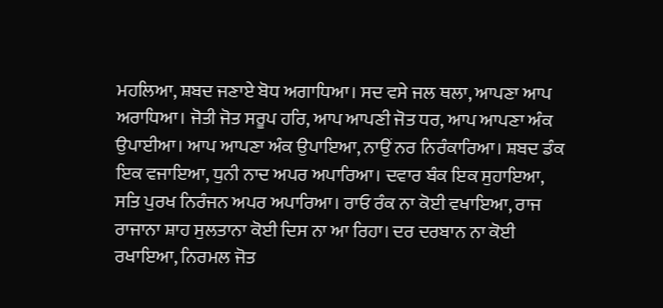ਮਹਲਿਆ, ਸ਼ਬਦ ਜਣਾਏ ਬੋਧ ਅਗਾਧਿਆ। ਸਦ ਵਸੇ ਜਲ ਥਲਾ, ਆਪਣਾ ਆਪ ਅਰਾਧਿਆ। ਜੋਤੀ ਜੋਤ ਸਰੂਪ ਹਰਿ, ਆਪ ਆਪਣੀ ਜੋਤ ਧਰ, ਆਪ ਆਪਣਾ ਅੰਕ ਉਪਾਈਆ। ਆਪ ਆਪਣਾ ਅੰਕ ਉਪਾਇਆ, ਨਾਉਂ ਨਰ ਨਿਰੰਕਾਰਿਆ। ਸ਼ਬਦ ਡੰਕ ਇਕ ਵਜਾਇਆ, ਧੁਨੀ ਨਾਦ ਅਪਰ ਅਪਾਰਿਆ। ਦਵਾਰ ਬੰਕ ਇਕ ਸੁਹਾਇਆ, ਸਤਿ ਪੁਰਖ ਨਿਰੰਜਨ ਅਪਰ ਅਪਾਰਿਆ। ਰਾਓ ਰੰਕ ਨਾ ਕੋਈ ਵਖਾਇਆ, ਰਾਜ ਰਾਜਾਨਾ ਸ਼ਾਹ ਸੁਲਤਾਨਾ ਕੋਈ ਦਿਸ ਨਾ ਆ ਰਿਹਾ। ਦਰ ਦਰਬਾਨ ਨਾ ਕੋਈ ਰਖਾਇਆ, ਨਿਰਮਲ ਜੋਤ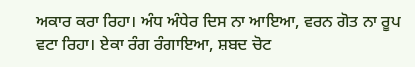ਅਕਾਰ ਕਰਾ ਰਿਹਾ। ਅੰਧ ਅੰਧੇਰ ਦਿਸ ਨਾ ਆਇਆ, ਵਰਨ ਗੋਤ ਨਾ ਰੂਪ ਵਟਾ ਰਿਹਾ। ਏਕਾ ਰੰਗ ਰੰਗਾਇਆ, ਸ਼ਬਦ ਚੋਟ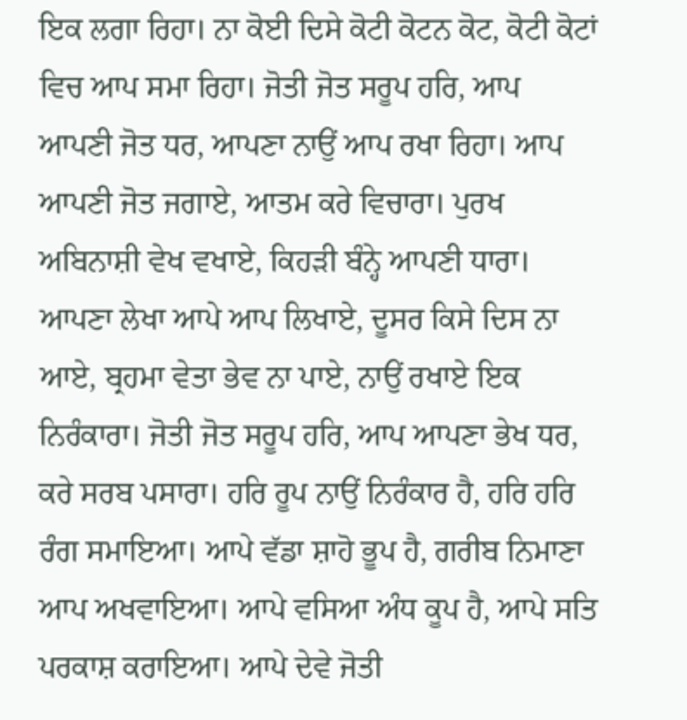ਇਕ ਲਗਾ ਰਿਹਾ। ਨਾ ਕੋਈ ਦਿਸੇ ਕੋਟੀ ਕੋਟਨ ਕੋਟ, ਕੋਟੀ ਕੋਟਾਂ ਵਿਚ ਆਪ ਸਮਾ ਰਿਹਾ। ਜੋਤੀ ਜੋਤ ਸਰੂਪ ਹਰਿ, ਆਪ ਆਪਣੀ ਜੋਤ ਧਰ, ਆਪਣਾ ਨਾਉਂ ਆਪ ਰਖਾ ਰਿਹਾ। ਆਪ ਆਪਣੀ ਜੋਤ ਜਗਾਏ, ਆਤਮ ਕਰੇ ਵਿਚਾਰਾ। ਪੁਰਖ ਅਬਿਨਾਸ਼ੀ ਵੇਖ ਵਖਾਏ, ਕਿਹੜੀ ਬੰਨ੍ਹੇ ਆਪਣੀ ਧਾਰਾ। ਆਪਣਾ ਲੇਖਾ ਆਪੇ ਆਪ ਲਿਖਾਏ, ਦੂਸਰ ਕਿਸੇ ਦਿਸ ਨਾ ਆਏ, ਬ੍ਰਹਮਾ ਵੇਤਾ ਭੇਵ ਨਾ ਪਾਏ, ਨਾਉਂ ਰਖਾਏ ਇਕ ਨਿਰੰਕਾਰਾ। ਜੋਤੀ ਜੋਤ ਸਰੂਪ ਹਰਿ, ਆਪ ਆਪਣਾ ਭੇਖ ਧਰ, ਕਰੇ ਸਰਬ ਪਸਾਰਾ। ਹਰਿ ਰੂਪ ਨਾਉਂ ਨਿਰੰਕਾਰ ਹੈ, ਹਰਿ ਹਰਿ ਰੰਗ ਸਮਾਇਆ। ਆਪੇ ਵੱਡਾ ਸ਼ਾਹੋ ਭੂਪ ਹੈ, ਗਰੀਬ ਨਿਮਾਣਾ ਆਪ ਅਖਵਾਇਆ। ਆਪੇ ਵਸਿਆ ਅੰਧ ਕੂਪ ਹੈ, ਆਪੇ ਸਤਿ ਪਰਕਾਸ਼ ਕਰਾਇਆ। ਆਪੇ ਦੇਵੇ ਜੋਤੀ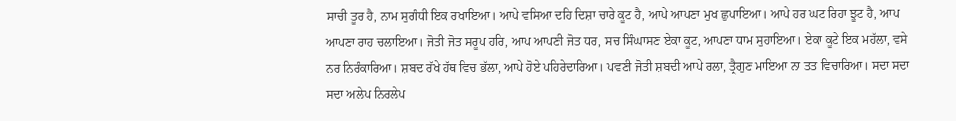ਸਾਚੀ ਤੂਰ ਹੈ, ਨਾਮ ਸੁਗੰਧੀ ਇਕ ਰਖਾਇਆ। ਆਪੇ ਵਸਿਆ ਦਹਿ ਦਿਸ਼ਾ ਚਾਰੇ ਕੂਟ ਹੈ, ਆਪੇ ਆਪਣਾ ਮੁਖ ਛੁਪਾਇਆ। ਆਪੇ ਹਰ ਘਟ ਰਿਹਾ ਝੂਟ ਹੈ, ਆਪ ਆਪਣਾ ਰਾਹ ਚਲਾਇਆ। ਜੋਤੀ ਜੋਤ ਸਰੂਪ ਹਰਿ, ਆਪ ਆਪਣੀ ਜੋਤ ਧਰ, ਸਚ ਸਿੰਘਾਸਣ ਏਕਾ ਕੂਟ, ਆਪਣਾ ਧਾਮ ਸੁਹਾਇਆ। ਏਕਾ ਕੂਟੇ ਇਕ ਮਹੱਲਾ, ਵਸੇ ਨਰ ਨਿਰੰਕਾਰਿਆ। ਸ਼ਬਦ ਰੱਖੇ ਹੱਥ ਵਿਚ ਭੱਲਾ, ਆਪੇ ਹੋਏ ਪਹਿਰੇਦਾਰਿਆ। ਪਵਣੀ ਜੋਤੀ ਸ਼ਬਦੀ ਆਪੇ ਰਲਾ, ਤ੍ਰੈਗੁਣ ਮਾਇਆ ਨਾ ਤਤ ਵਿਚਾਰਿਆ। ਸਦਾ ਸਦਾ ਸਦਾ ਅਲੇਪ ਨਿਰਲੇਪ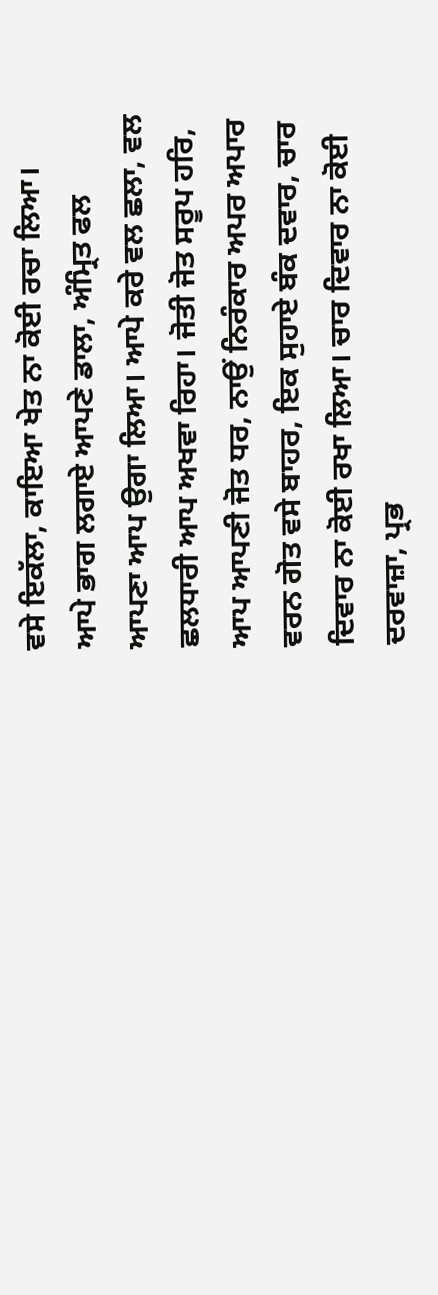ਵਸੇ ਇਕੱਲਾ, ਕਾਇਆ ਖੇਤ ਨਾ ਕੋਈ ਰਚਾ ਲਿਆ। ਆਪੇ ਭਾਗ ਲਗਾਏ ਆਪਣੇ ਡਾਲਾ, ਅੰਮ੍ਰਿਤ ਫਲ ਆਪਣਾ ਆਪ ਉਗਾ ਲਿਆ। ਆਪੇ ਕਰੇ ਵਲ ਛਲਾ, ਵਲ ਛਲਧਾਰੀ ਆਪ ਅਖਵਾ ਰਿਹਾ। ਜੋਤੀ ਜੋਤ ਸਰੂਪ ਹਰਿ, ਆਪ ਆਪਣੀ ਜੋਤ ਧਰ, ਨਾਉਂ ਨਿਰੰਕਾਰ ਅਪਰ ਅਪਾਰ ਵਰਨ ਗੋਤ ਵਸੇ ਬਾਹਰ, ਇਕ ਸੁਹਾਏ ਬੰਕ ਦਵਾਰ, ਚਾਰ ਦਿਵਾਰ ਨਾ ਕੋਈ ਰਖਾ ਲਿਆ। ਚਾਰ ਦਿਵਾਰ ਨਾ ਕੋਈ ਦਰਵਾਜ਼ਾ, ਪ੍ਰਭ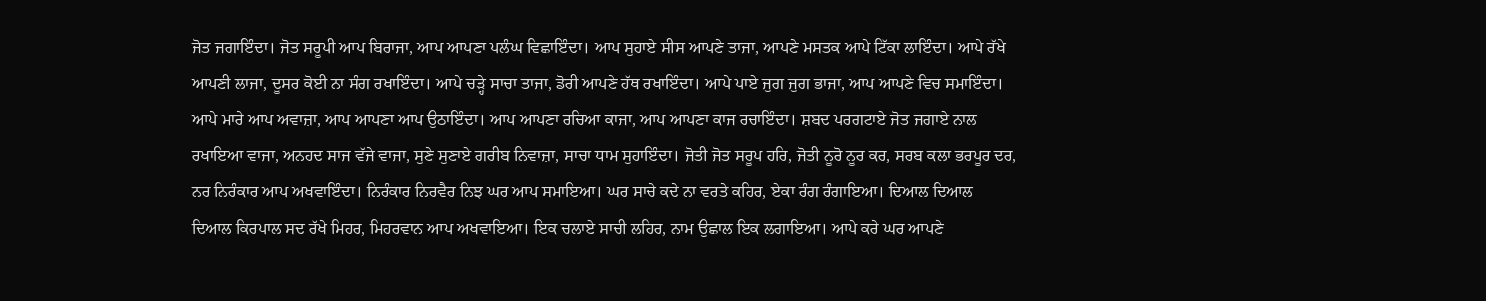ਜੋਤ ਜਗਾਇੰਦਾ। ਜੋਤ ਸਰੂਪੀ ਆਪ ਬਿਰਾਜਾ, ਆਪ ਆਪਣਾ ਪਲੰਘ ਵਿਛਾਇੰਦਾ। ਆਪ ਸੁਹਾਏ ਸੀਸ ਆਪਣੇ ਤਾਜਾ, ਆਪਣੇ ਮਸਤਕ ਆਪੇ ਟਿੱਕਾ ਲਾਇੰਦਾ। ਆਪੇ ਰੱਖੇ ਆਪਣੀ ਲਾਜਾ, ਦੂਸਰ ਕੋਈ ਨਾ ਸੰਗ ਰਖਾਇੰਦਾ। ਆਪੇ ਚੜ੍ਹੇ ਸਾਚਾ ਤਾਜਾ, ਡੋਰੀ ਆਪਣੇ ਹੱਥ ਰਖਾਇੰਦਾ। ਆਪੇ ਪਾਏ ਜੁਗ ਜੁਗ ਭਾਜਾ, ਆਪ ਆਪਣੇ ਵਿਚ ਸਮਾਇੰਦਾ। ਆਪੇ ਮਾਰੇ ਆਪ ਅਵਾਜ਼ਾ, ਆਪ ਆਪਣਾ ਆਪ ਉਠਾਇੰਦਾ। ਆਪ ਆਪਣਾ ਰਚਿਆ ਕਾਜਾ, ਆਪ ਆਪਣਾ ਕਾਜ ਰਚਾਇੰਦਾ। ਸ਼ਬਦ ਪਰਗਟਾਏ ਜੋਤ ਜਗਾਏ ਨਾਲ ਰਖਾਇਆ ਵਾਜਾ, ਅਨਹਦ ਸਾਜ ਵੱਜੇ ਵਾਜਾ, ਸੁਣੇ ਸੁਣਾਏ ਗਰੀਬ ਨਿਵਾਜ਼ਾ, ਸਾਚਾ ਧਾਮ ਸੁਹਾਇੰਦਾ। ਜੋਤੀ ਜੋਤ ਸਰੂਪ ਹਰਿ, ਜੋਤੀ ਨੂਰੋ ਨੂਰ ਕਰ, ਸਰਬ ਕਲਾ ਭਰਪੂਰ ਦਰ, ਨਰ ਨਿਰੰਕਾਰ ਆਪ ਅਖਵਾਇੰਦਾ। ਨਿਰੰਕਾਰ ਨਿਰਵੈਰ ਨਿਝ ਘਰ ਆਪ ਸਮਾਇਆ। ਘਰ ਸਾਚੇ ਕਦੇ ਨਾ ਵਰਤੇ ਕਹਿਰ, ਏਕਾ ਰੰਗ ਰੰਗਾਇਆ। ਦਿਆਲ ਦਿਆਲ ਦਿਆਲ ਕਿਰਪਾਲ ਸਦ ਰੱਖੇ ਮਿਹਰ, ਮਿਹਰਵਾਨ ਆਪ ਅਖਵਾਇਆ। ਇਕ ਚਲਾਏ ਸਾਚੀ ਲਹਿਰ, ਨਾਮ ਉਛਾਲ ਇਕ ਲਗਾਇਆ। ਆਪੇ ਕਰੇ ਘਰ ਆਪਣੇ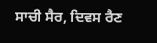ਸਾਚੀ ਸੈਰ, ਦਿਵਸ ਰੈਣ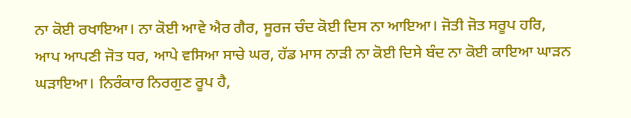ਨਾ ਕੋਈ ਰਖਾਇਆ। ਨਾ ਕੋਈ ਆਵੇ ਐਰ ਗੈਰ, ਸੂਰਜ ਚੰਦ ਕੋਈ ਦਿਸ ਨਾ ਆਇਆ। ਜੋਤੀ ਜੋਤ ਸਰੂਪ ਹਰਿ, ਆਪ ਆਪਣੀ ਜੋਤ ਧਰ, ਆਪੇ ਵਸਿਆ ਸਾਚੇ ਘਰ, ਹੱਡ ਮਾਸ ਨਾੜੀ ਨਾ ਕੋਈ ਦਿਸੇ ਬੰਦ ਨਾ ਕੋਈ ਕਾਇਆ ਘਾੜਨ ਘੜਾਇਆ। ਨਿਰੰਕਾਰ ਨਿਰਗੁਣ ਰੂਪ ਹੈ,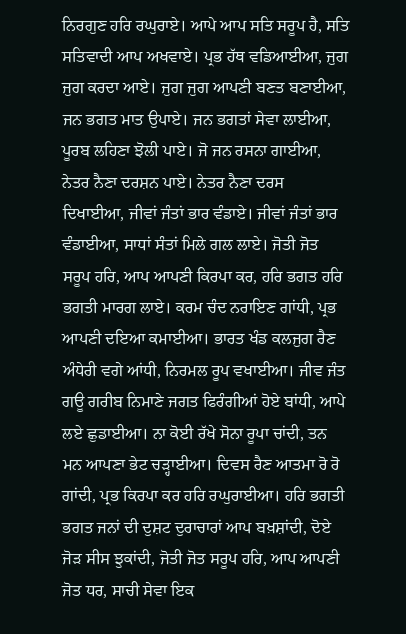ਨਿਰਗੁਣ ਹਰਿ ਰਘੁਰਾਏ। ਆਪੇ ਆਪ ਸਤਿ ਸਰੂਪ ਹੈ, ਸਤਿ ਸਤਿਵਾਦੀ ਆਪ ਅਖਵਾਏ। ਪ੍ਰਭ ਹੱਥ ਵਡਿਆਈਆ, ਜੁਗ ਜੁਗ ਕਰਦਾ ਆਏ। ਜੁਗ ਜੁਗ ਆਪਣੀ ਬਣਤ ਬਣਾਈਆ, ਜਨ ਭਗਤ ਮਾਤ ਉਪਾਏ। ਜਨ ਭਗਤਾਂ ਸੇਵਾ ਲਾਈਆ, ਪੂਰਬ ਲਹਿਣਾ ਝੋਲੀ ਪਾਏ। ਜੋ ਜਨ ਰਸਨਾ ਗਾਈਆ, ਨੇਤਰ ਨੈਣਾ ਦਰਸ਼ਨ ਪਾਏ। ਨੇਤਰ ਨੈਣਾ ਦਰਸ ਦਿਖਾਈਆ, ਜੀਵਾਂ ਜੰਤਾਂ ਭਾਰ ਵੰਡਾਏ। ਜੀਵਾਂ ਜੰਤਾਂ ਭਾਰ ਵੰਡਾਈਆ, ਸਾਧਾਂ ਸੰਤਾਂ ਮਿਲੇ ਗਲ ਲਾਏ। ਜੋਤੀ ਜੋਤ ਸਰੂਪ ਹਰਿ, ਆਪ ਆਪਣੀ ਕਿਰਪਾ ਕਰ, ਹਰਿ ਭਗਤ ਹਰਿ ਭਗਤੀ ਮਾਰਗ ਲਾਏ। ਕਰਮ ਚੰਦ ਨਰਾਇਣ ਗਾਂਧੀ, ਪ੍ਰਭ ਆਪਣੀ ਦਇਆ ਕਮਾਈਆ। ਭਾਰਤ ਖੰਡ ਕਲਜੁਗ ਰੈਣ ਅੰਧੇਰੀ ਵਗੇ ਆਂਧੀ, ਨਿਰਮਲ ਰੂਪ ਵਖਾਈਆ। ਜੀਵ ਜੰਤ ਗਊ ਗਰੀਬ ਨਿਮਾਣੇ ਜਗਤ ਫਿਰੰਗੀਆਂ ਹੋਏ ਬਾਂਧੀ, ਆਪੇ ਲਏ ਛੁਡਾਈਆ। ਨਾ ਕੋਈ ਰੱਖੇ ਸੋਨਾ ਰੂਪਾ ਚਾਂਦੀ, ਤਨ ਮਨ ਆਪਣਾ ਭੇਟ ਚੜ੍ਹਾਈਆ। ਦਿਵਸ ਰੈਣ ਆਤਮਾ ਰੋ ਰੋ ਗਾਂਦੀ, ਪ੍ਰਭ ਕਿਰਪਾ ਕਰ ਹਰਿ ਰਘੁਰਾਈਆ। ਹਰਿ ਭਗਤੀ ਭਗਤ ਜਨਾਂ ਦੀ ਦੁਸ਼ਟ ਦੁਰਾਚਾਰਾਂ ਆਪ ਬਖ਼ਸ਼ਾਂਦੀ, ਦੋਏ ਜੋੜ ਸੀਸ ਝੁਕਾਂਦੀ, ਜੋਤੀ ਜੋਤ ਸਰੂਪ ਹਰਿ, ਆਪ ਆਪਣੀ ਜੋਤ ਧਰ, ਸਾਚੀ ਸੇਵਾ ਇਕ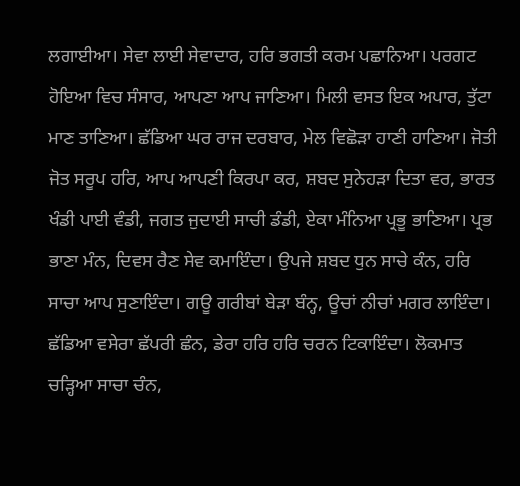ਲਗਾਈਆ। ਸੇਵਾ ਲਾਈ ਸੇਵਾਦਾਰ, ਹਰਿ ਭਗਤੀ ਕਰਮ ਪਛਾਨਿਆ। ਪਰਗਟ ਹੋਇਆ ਵਿਚ ਸੰਸਾਰ, ਆਪਣਾ ਆਪ ਜਾਣਿਆ। ਮਿਲੀ ਵਸਤ ਇਕ ਅਪਾਰ, ਤੁੱਟਾ ਮਾਣ ਤਾਣਿਆ। ਛੱਡਿਆ ਘਰ ਰਾਜ ਦਰਬਾਰ, ਮੇਲ ਵਿਛੋੜਾ ਹਾਣੀ ਹਾਣਿਆ। ਜੋਤੀ ਜੋਤ ਸਰੂਪ ਹਰਿ, ਆਪ ਆਪਣੀ ਕਿਰਪਾ ਕਰ, ਸ਼ਬਦ ਸੁਨੇਹੜਾ ਦਿਤਾ ਵਰ, ਭਾਰਤ ਖੰਡੀ ਪਾਈ ਵੰਡੀ, ਜਗਤ ਜੁਦਾਈ ਸਾਚੀ ਡੰਡੀ, ਏਕਾ ਮੰਨਿਆ ਪ੍ਰਭੂ ਭਾਣਿਆ। ਪ੍ਰਭ ਭਾਣਾ ਮੰਨ, ਦਿਵਸ ਰੈਣ ਸੇਵ ਕਮਾਇੰਦਾ। ਉਪਜੇ ਸ਼ਬਦ ਧੁਨ ਸਾਚੇ ਕੰਨ, ਹਰਿ ਸਾਚਾ ਆਪ ਸੁਣਾਇੰਦਾ। ਗਊ ਗਰੀਬਾਂ ਬੇੜਾ ਬੰਨ੍ਹ, ਊਚਾਂ ਨੀਚਾਂ ਮਗਰ ਲਾਇੰਦਾ। ਛੱਡਿਆ ਵਸੇਰਾ ਛੱਪਰੀ ਛੰਨ, ਡੇਰਾ ਹਰਿ ਹਰਿ ਚਰਨ ਟਿਕਾਇੰਦਾ। ਲੋਕਮਾਤ ਚੜ੍ਹਿਆ ਸਾਚਾ ਚੰਨ,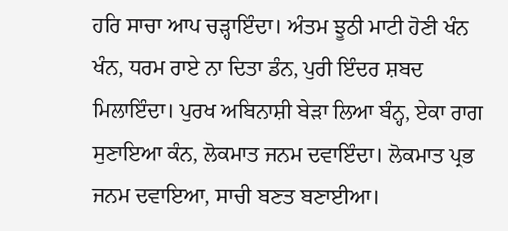ਹਰਿ ਸਾਚਾ ਆਪ ਚੜ੍ਹਾਇੰਦਾ। ਅੰਤਮ ਝੂਠੀ ਮਾਟੀ ਹੋਣੀ ਖੰਨ ਖੰਨ, ਧਰਮ ਰਾਏ ਨਾ ਦਿਤਾ ਡੰਨ, ਪੁਰੀ ਇੰਦਰ ਸ਼ਬਦ ਮਿਲਾਇੰਦਾ। ਪੁਰਖ ਅਬਿਨਾਸ਼ੀ ਬੇੜਾ ਲਿਆ ਬੰਨ੍ਹ, ਏਕਾ ਰਾਗ ਸੁਣਾਇਆ ਕੰਨ, ਲੋਕਮਾਤ ਜਨਮ ਦਵਾਇੰਦਾ। ਲੋਕਮਾਤ ਪ੍ਰਭ ਜਨਮ ਦਵਾਇਆ, ਸਾਚੀ ਬਣਤ ਬਣਾਈਆ।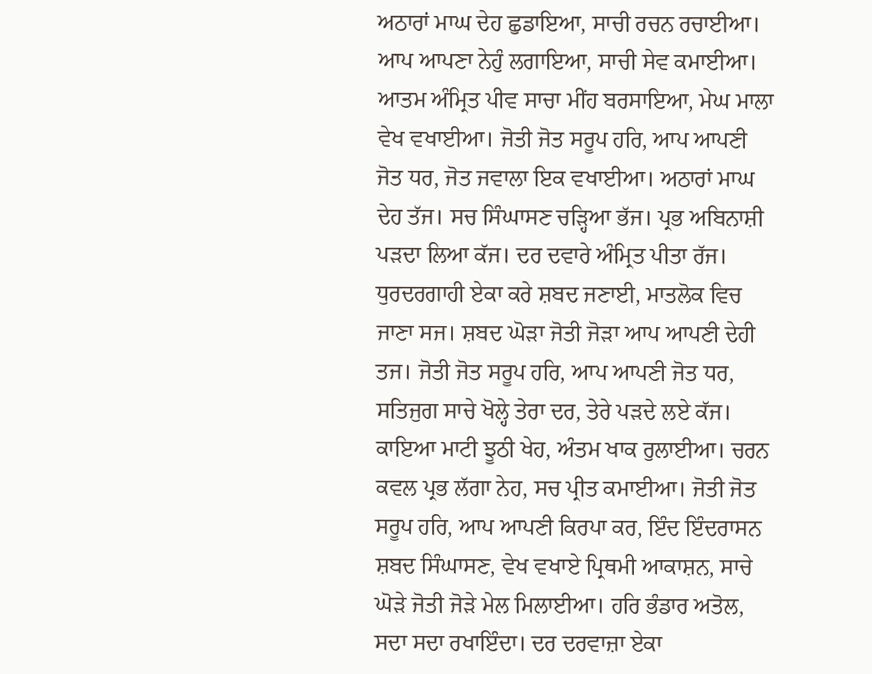ਅਠਾਰਾਂ ਮਾਘ ਦੇਹ ਛੁਡਾਇਆ, ਸਾਚੀ ਰਚਨ ਰਚਾਈਆ। ਆਪ ਆਪਣਾ ਨੇਹੁੰ ਲਗਾਇਆ, ਸਾਚੀ ਸੇਵ ਕਮਾਈਆ। ਆਤਮ ਅੰਮ੍ਰਿਤ ਪੀਵ ਸਾਚਾ ਮੀਂਹ ਬਰਸਾਇਆ, ਮੇਘ ਮਾਲਾ ਵੇਖ ਵਖਾਈਆ। ਜੋਤੀ ਜੋਤ ਸਰੂਪ ਹਰਿ, ਆਪ ਆਪਣੀ ਜੋਤ ਧਰ, ਜੋਤ ਜਵਾਲਾ ਇਕ ਵਖਾਈਆ। ਅਠਾਰਾਂ ਮਾਘ ਦੇਹ ਤੱਜ। ਸਚ ਸਿੰਘਾਸਣ ਚੜ੍ਹਿਆ ਭੱਜ। ਪ੍ਰਭ ਅਬਿਨਾਸ਼ੀ ਪੜਦਾ ਲਿਆ ਕੱਜ। ਦਰ ਦਵਾਰੇ ਅੰਮ੍ਰਿਤ ਪੀਤਾ ਰੱਜ। ਧੁਰਦਰਗਾਹੀ ਏਕਾ ਕਰੇ ਸ਼ਬਦ ਜਣਾਈ, ਮਾਤਲੋਕ ਵਿਚ ਜਾਣਾ ਸਜ। ਸ਼ਬਦ ਘੋੜਾ ਜੋਤੀ ਜੋੜਾ ਆਪ ਆਪਣੀ ਦੇਹੀ ਤਜ। ਜੋਤੀ ਜੋਤ ਸਰੂਪ ਹਰਿ, ਆਪ ਆਪਣੀ ਜੋਤ ਧਰ, ਸਤਿਜੁਗ ਸਾਚੇ ਖੋਲ੍ਹੇ ਤੇਰਾ ਦਰ, ਤੇਰੇ ਪੜਦੇ ਲਏ ਕੱਜ। ਕਾਇਆ ਮਾਟੀ ਝੂਠੀ ਖੇਹ, ਅੰਤਮ ਖਾਕ ਰੁਲਾਈਆ। ਚਰਨ ਕਵਲ ਪ੍ਰਭ ਲੱਗਾ ਨੇਹ, ਸਚ ਪ੍ਰੀਤ ਕਮਾਈਆ। ਜੋਤੀ ਜੋਤ ਸਰੂਪ ਹਰਿ, ਆਪ ਆਪਣੀ ਕਿਰਪਾ ਕਰ, ਇੰਦ ਇੰਦਰਾਸਨ ਸ਼ਬਦ ਸਿੰਘਾਸਣ, ਵੇਖ ਵਖਾਏ ਪ੍ਰਿਥਮੀ ਆਕਾਸ਼ਨ, ਸਾਚੇ ਘੋੜੇ ਜੋਤੀ ਜੋੜੇ ਮੇਲ ਮਿਲਾਈਆ। ਹਰਿ ਭੰਡਾਰ ਅਤੋਲ, ਸਦਾ ਸਦਾ ਰਖਾਇੰਦਾ। ਦਰ ਦਰਵਾਜ਼ਾ ਏਕਾ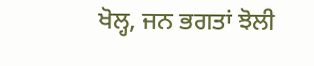ਖੋਲ੍ਹ, ਜਨ ਭਗਤਾਂ ਝੋਲੀ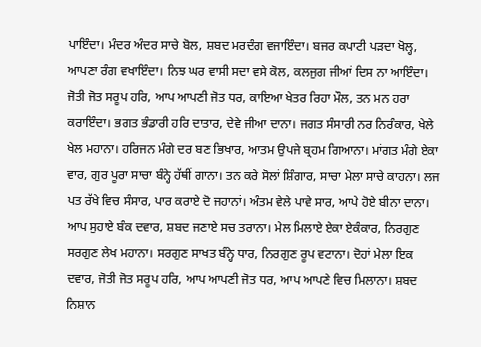ਪਾਇੰਦਾ। ਮੰਦਰ ਅੰਦਰ ਸਾਚੇ ਬੋਲ, ਸ਼ਬਦ ਮਰਦੰਗ ਵਜਾਇੰਦਾ। ਬਜਰ ਕਪਾਟੀ ਪੜਦਾ ਖੋਲ੍ਹ, ਆਪਣਾ ਰੰਗ ਵਖਾਇੰਦਾ। ਨਿਝ ਘਰ ਵਾਸੀ ਸਦਾ ਵਸੇ ਕੋਲ, ਕਲਜੁਗ ਜੀਆਂ ਦਿਸ ਨਾ ਆਇੰਦਾ। ਜੋਤੀ ਜੋਤ ਸਰੂਪ ਹਰਿ, ਆਪ ਆਪਣੀ ਜੋਤ ਧਰ, ਕਾਇਆ ਖੇਤਰ ਰਿਹਾ ਮੌਲ, ਤਨ ਮਨ ਹਰਾ ਕਰਾਇੰਦਾ। ਭਗਤ ਭੰਡਾਰੀ ਹਰਿ ਦਾਤਾਰ, ਦੇਵੇ ਜੀਆ ਦਾਨਾ। ਜਗਤ ਸੰਸਾਰੀ ਨਰ ਨਿਰੰਕਾਰ, ਖੇਲੇ ਖੇਲ ਮਹਾਨਾ। ਹਰਿਜਨ ਮੰਗੇ ਦਰ ਬਣ ਭਿਖਾਰ, ਆਤਮ ਉਪਜੇ ਬ੍ਰਹਮ ਗਿਆਨਾ। ਮਾਂਗਤ ਮੰਗੇ ਏਕਾ ਵਾਰ, ਗੁਰ ਪੂਰਾ ਸਾਚਾ ਬੰਨ੍ਹੇ ਹੱਥੀਂ ਗਾਨਾ। ਤਨ ਕਰੇ ਸੋਲਾਂ ਸ਼ਿੰਗਾਰ, ਸਾਚਾ ਮੇਲਾ ਸਾਚੇ ਕਾਹਨਾ। ਲਜ ਪਤ ਰੱਖੇ ਵਿਚ ਸੰਸਾਰ, ਪਾਰ ਕਰਾਏ ਦੋ ਜਹਾਨਾਂ। ਅੰਤਮ ਵੇਲੇ ਪਾਵੇ ਸਾਰ, ਆਪੇ ਹੋਏ ਬੀਨਾ ਦਾਨਾ। ਆਪ ਸੁਹਾਏ ਬੰਕ ਦਵਾਰ, ਸ਼ਬਦ ਜਣਾਏ ਸਚ ਤਰਾਨਾ। ਮੇਲ ਮਿਲਾਏ ਏਕਾ ਏਕੰਕਾਰ, ਨਿਰਗੁਣ ਸਰਗੁਣ ਲੇਖ ਮਹਾਨਾ। ਸਰਗੁਣ ਸਾਖਤ ਬੰਨ੍ਹੇ ਧਾਰ, ਨਿਰਗੁਣ ਰੂਪ ਵਟਾਨਾ। ਦੋਹਾਂ ਮੇਲਾ ਇਕ ਦਵਾਰ, ਜੋਤੀ ਜੋਤ ਸਰੂਪ ਹਰਿ, ਆਪ ਆਪਣੀ ਜੋਤ ਧਰ, ਆਪ ਆਪਣੇ ਵਿਚ ਮਿਲਾਨਾ। ਸ਼ਬਦ ਨਿਸ਼ਾਨ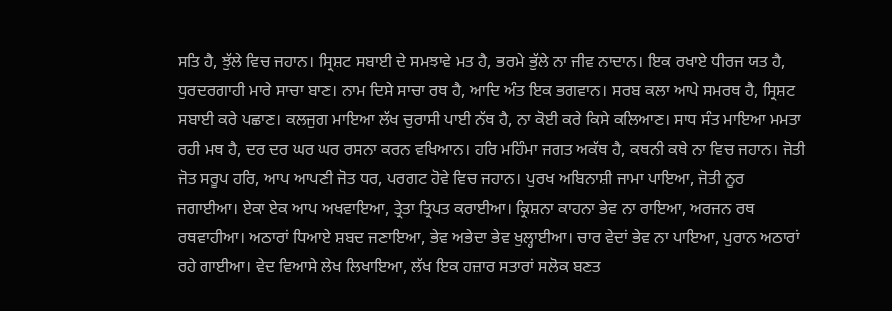ਸਤਿ ਹੈ, ਝੁੱਲੇ ਵਿਚ ਜਹਾਨ। ਸ੍ਰਿਸ਼ਟ ਸਬਾਈ ਦੇ ਸਮਝਾਵੇ ਮਤ ਹੈ, ਭਰਮੇ ਭੁੱਲੇ ਨਾ ਜੀਵ ਨਾਦਾਨ। ਇਕ ਰਖਾਏ ਧੀਰਜ ਯਤ ਹੈ, ਧੁਰਦਰਗਾਹੀ ਮਾਰੇ ਸਾਚਾ ਬਾਣ। ਨਾਮ ਦਿਸੇ ਸਾਚਾ ਰਥ ਹੈ, ਆਦਿ ਅੰਤ ਇਕ ਭਗਵਾਨ। ਸਰਬ ਕਲਾ ਆਪੇ ਸਮਰਥ ਹੈ, ਸ੍ਰਿਸ਼ਟ ਸਬਾਈ ਕਰੇ ਪਛਾਣ। ਕਲਜੁਗ ਮਾਇਆ ਲੱਖ ਚੁਰਾਸੀ ਪਾਈ ਨੱਥ ਹੈ, ਨਾ ਕੋਈ ਕਰੇ ਕਿਸੇ ਕਲਿਆਣ। ਸਾਧ ਸੰਤ ਮਾਇਆ ਮਮਤਾ ਰਹੀ ਮਥ ਹੈ, ਦਰ ਦਰ ਘਰ ਘਰ ਰਸਨਾ ਕਰਨ ਵਖਿਆਨ। ਹਰਿ ਮਹਿੰਮਾ ਜਗਤ ਅਕੱਥ ਹੈ, ਕਥਨੀ ਕਥੇ ਨਾ ਵਿਚ ਜਹਾਨ। ਜੋਤੀ ਜੋਤ ਸਰੂਪ ਹਰਿ, ਆਪ ਆਪਣੀ ਜੋਤ ਧਰ, ਪਰਗਟ ਹੋਵੇ ਵਿਚ ਜਹਾਨ। ਪੁਰਖ ਅਬਿਨਾਸ਼ੀ ਜਾਮਾ ਪਾਇਆ, ਜੋਤੀ ਨੂਰ ਜਗਾਈਆ। ਏਕਾ ਏਕ ਆਪ ਅਖਵਾਇਆ, ਤ੍ਰੇਤਾ ਤ੍ਰਿਪਤ ਕਰਾਈਆ। ਕ੍ਰਿਸ਼ਨਾ ਕਾਹਨਾ ਭੇਵ ਨਾ ਰਾਇਆ, ਅਰਜਨ ਰਥ ਰਥਵਾਹੀਆ। ਅਠਾਰਾਂ ਧਿਆਏ ਸ਼ਬਦ ਜਣਾਇਆ, ਭੇਵ ਅਭੇਦਾ ਭੇਵ ਖੁਲ੍ਹਾਈਆ। ਚਾਰ ਵੇਦਾਂ ਭੇਵ ਨਾ ਪਾਇਆ, ਪੁਰਾਨ ਅਠਾਰਾਂ ਰਹੇ ਗਾਈਆ। ਵੇਦ ਵਿਆਸੇ ਲੇਖ ਲਿਖਾਇਆ, ਲੱਖ ਇਕ ਹਜ਼ਾਰ ਸਤਾਰਾਂ ਸਲੋਕ ਬਣਤ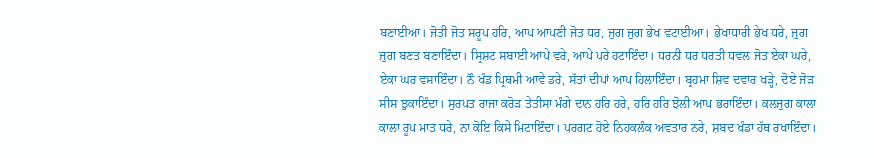ਬਣਾਈਆ। ਜੋਤੀ ਜੋਤ ਸਰੂਪ ਹਰਿ, ਆਪ ਆਪਣੀ ਜੋਤ ਧਰ, ਜੁਗ ਜੁਗ ਭੇਖ ਵਟਾਈਆ। ਭੇਖਾਧਾਰੀ ਭੇਖ ਧਰੇ, ਜੁਗ ਜੁਗ ਬਣਤ ਬਣਾਇੰਦਾ। ਸ੍ਰਿਸ਼ਟ ਸਬਾਈ ਆਪੇ ਵਰੇ, ਆਪੇ ਪਰੇ ਹਟਾਇੰਦਾ। ਧਰਨੀ ਧਰ ਧਰਤੀ ਧਵਲ ਜੋਤ ਏਕਾ ਘਰੇ, ਏਕਾ ਘਰ ਵਸਾਇੰਦਾ। ਨੌ ਖੰਡ ਪ੍ਰਿਥਮੀ ਆਵੇ ਡਰੇ, ਸੱਤਾਂ ਦੀਪਾਂ ਆਪ ਹਿਲਾਇੰਦਾ। ਬ੍ਰਹਮਾ ਸ਼ਿਵ ਦਵਾਰ ਖੜ੍ਹੇ, ਦੋਏ ਜੋੜ ਸੀਸ ਝੁਕਾਇੰਦਾ। ਸੁਰਪਤ ਰਾਜਾ ਕਰੋੜ ਤੇਤੀਸਾ ਮੰਗੇ ਦਾਨ ਹਰਿ ਹਰੇ, ਹਰਿ ਹਰਿ ਝੋਲੀ ਆਪ ਭਰਾਇੰਦਾ। ਕਲਜੁਗ ਕਾਲਾ ਕਾਲਾ ਰੂਪ ਮਾਤ ਧਰੇ, ਨਾ ਕੋਇ ਕਿਸੇ ਮਿਟਾਇੰਦਾ। ਪਰਗਟ ਹੋਏ ਨਿਹਕਲੰਕ ਅਵਤਾਰ ਨਰੇ, ਸ਼ਬਦ ਖੰਡਾ ਹੱਥ ਰਖਾਇੰਦਾ।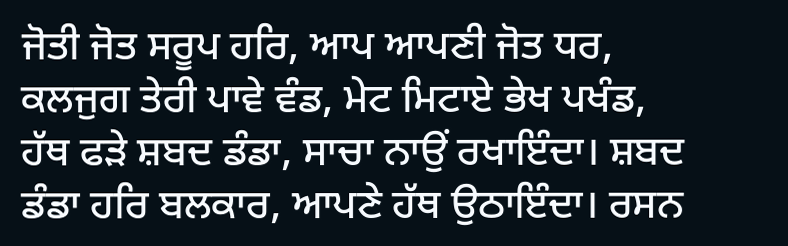ਜੋਤੀ ਜੋਤ ਸਰੂਪ ਹਰਿ, ਆਪ ਆਪਣੀ ਜੋਤ ਧਰ, ਕਲਜੁਗ ਤੇਰੀ ਪਾਵੇ ਵੰਡ, ਮੇਟ ਮਿਟਾਏ ਭੇਖ ਪਖੰਡ, ਹੱਥ ਫੜੇ ਸ਼ਬਦ ਡੰਡਾ, ਸਾਚਾ ਨਾਉਂ ਰਖਾਇੰਦਾ। ਸ਼ਬਦ ਡੰਡਾ ਹਰਿ ਬਲਕਾਰ, ਆਪਣੇ ਹੱਥ ਉਠਾਇੰਦਾ। ਰਸਨ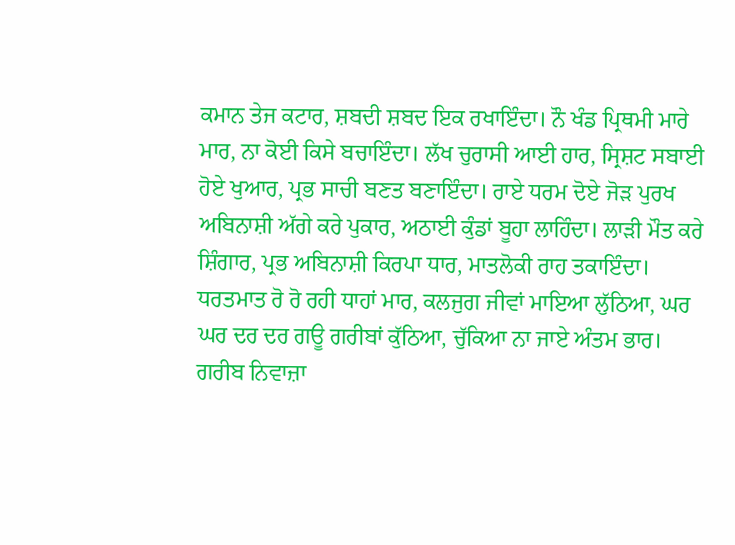ਕਮਾਨ ਤੇਜ ਕਟਾਰ, ਸ਼ਬਦੀ ਸ਼ਬਦ ਇਕ ਰਖਾਇੰਦਾ। ਨੌ ਖੰਡ ਪ੍ਰਿਥਮੀ ਮਾਰੇ ਮਾਰ, ਨਾ ਕੋਈ ਕਿਸੇ ਬਚਾਇੰਦਾ। ਲੱਖ ਚੁਰਾਸੀ ਆਈ ਹਾਰ, ਸ੍ਰਿਸ਼ਟ ਸਬਾਈ ਹੋਏ ਖੁਆਰ, ਪ੍ਰਭ ਸਾਚੀ ਬਣਤ ਬਣਾਇੰਦਾ। ਰਾਏ ਧਰਮ ਦੋਏ ਜੋੜ ਪੁਰਖ ਅਬਿਨਾਸ਼ੀ ਅੱਗੇ ਕਰੇ ਪੁਕਾਰ, ਅਠਾਈ ਕੁੰਡਾਂ ਬੂਹਾ ਲਾਹਿੰਦਾ। ਲਾੜੀ ਮੌਤ ਕਰੇ ਸ਼ਿੰਗਾਰ, ਪ੍ਰਭ ਅਬਿਨਾਸ਼ੀ ਕਿਰਪਾ ਧਾਰ, ਮਾਤਲੋਕੀ ਰਾਹ ਤਕਾਇੰਦਾ। ਧਰਤਮਾਤ ਰੋ ਰੋ ਰਹੀ ਧਾਹਾਂ ਮਾਰ, ਕਲਜੁਗ ਜੀਵਾਂ ਮਾਇਆ ਲੁੱਠਿਆ, ਘਰ ਘਰ ਦਰ ਦਰ ਗਊ ਗਰੀਬਾਂ ਕੁੱਠਿਆ, ਚੁੱਕਿਆ ਨਾ ਜਾਏ ਅੰਤਮ ਭਾਰ। ਗਰੀਬ ਨਿਵਾਜ਼ਾ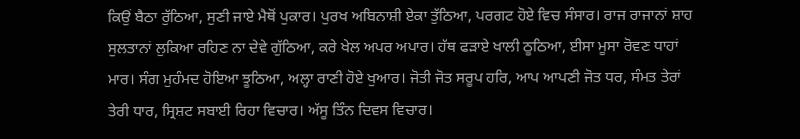ਕਿਉਂ ਬੈਠਾ ਰੁੱਠਿਆ, ਸੁਣੀ ਜਾਏ ਮੈਥੋਂ ਪੁਕਾਰ। ਪੁਰਖ ਅਬਿਨਾਸ਼ੀ ਏਕਾ ਤੁੱਠਿਆ, ਪਰਗਟ ਹੋਏ ਵਿਚ ਸੰਸਾਰ। ਰਾਜ ਰਾਜਾਨਾਂ ਸ਼ਾਹ ਸੁਲਤਾਨਾਂ ਲੁਕਿਆ ਰਹਿਣ ਨਾ ਦੇਵੇ ਗੁੱਠਿਆ, ਕਰੇ ਖੇਲ ਅਪਰ ਅਪਾਰ। ਹੱਥ ਫੜਾਏ ਖਾਲੀ ਠੂਠਿਆ, ਈਸਾ ਮੂਸਾ ਰੋਵਣ ਧਾਹਾਂ ਮਾਰ। ਸੰਗ ਮੁਹੰਮਦ ਹੋਇਆ ਝੂਠਿਆ, ਅਲ੍ਹਾ ਰਾਣੀ ਹੋਏ ਖੁਆਰ। ਜੋਤੀ ਜੋਤ ਸਰੂਪ ਹਰਿ, ਆਪ ਆਪਣੀ ਜੋਤ ਧਰ, ਸੰਮਤ ਤੇਰਾਂ ਤੇਰੀ ਧਾਰ, ਸ੍ਰਿਸ਼ਟ ਸਬਾਈ ਰਿਹਾ ਵਿਚਾਰ। ਅੱਸੂ ਤਿੰਨ ਦਿਵਸ ਵਿਚਾਰ।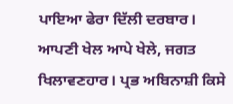ਪਾਇਆ ਫੇਰਾ ਦਿੱਲੀ ਦਰਬਾਰ। ਆਪਣੀ ਖੇਲ ਆਪੇ ਖੇਲੇ, ਜਗਤ ਖਿਲਾਵਣਹਾਰ। ਪ੍ਰਭ ਅਬਿਨਾਸ਼ੀ ਕਿਸੇ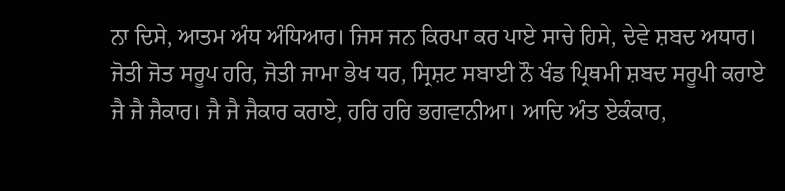ਨਾ ਦਿਸੇ, ਆਤਮ ਅੰਧ ਅੰਧਿਆਰ। ਜਿਸ ਜਨ ਕਿਰਪਾ ਕਰ ਪਾਏ ਸਾਚੇ ਹਿਸੇ, ਦੇਵੇ ਸ਼ਬਦ ਅਧਾਰ। ਜੋਤੀ ਜੋਤ ਸਰੂਪ ਹਰਿ, ਜੋਤੀ ਜਾਮਾ ਭੇਖ ਧਰ, ਸ੍ਰਿਸ਼ਟ ਸਬਾਈ ਨੌ ਖੰਡ ਪ੍ਰਿਥਮੀ ਸ਼ਬਦ ਸਰੂਪੀ ਕਰਾਏ ਜੈ ਜੈ ਜੈਕਾਰ। ਜੈ ਜੈ ਜੈਕਾਰ ਕਰਾਏ, ਹਰਿ ਹਰਿ ਭਗਵਾਨੀਆ। ਆਦਿ ਅੰਤ ਏਕੰਕਾਰ,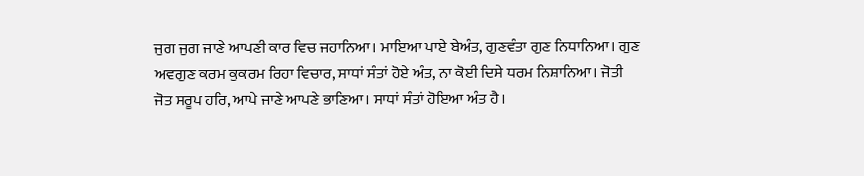ਜੁਗ ਜੁਗ ਜਾਣੇ ਆਪਣੀ ਕਾਰ ਵਿਚ ਜਹਾਨਿਆ। ਮਾਇਆ ਪਾਏ ਬੇਅੰਤ, ਗੁਣਵੰਤਾ ਗੁਣ ਨਿਧਾਨਿਆ। ਗੁਣ ਅਵਗੁਣ ਕਰਮ ਕੁਕਰਮ ਰਿਹਾ ਵਿਚਾਰ, ਸਾਧਾਂ ਸੰਤਾਂ ਹੋਏ ਅੰਤ, ਨਾ ਕੋਈ ਦਿਸੇ ਧਰਮ ਨਿਸ਼ਾਨਿਆ। ਜੋਤੀ ਜੋਤ ਸਰੂਪ ਹਰਿ, ਆਪੇ ਜਾਣੇ ਆਪਣੇ ਭਾਣਿਆ। ਸਾਧਾਂ ਸੰਤਾਂ ਹੋਇਆ ਅੰਤ ਹੈ।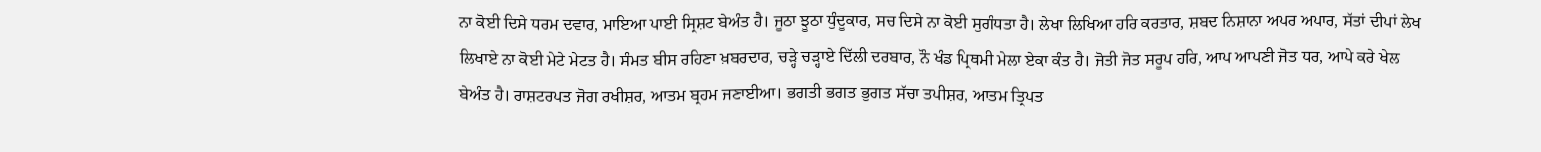ਨਾ ਕੋਈ ਦਿਸੇ ਧਰਮ ਦਵਾਰ, ਮਾਇਆ ਪਾਈ ਸ੍ਰਿਸ਼ਟ ਬੇਅੰਤ ਹੈ। ਜੂਠਾ ਝੂਠਾ ਧੁੰਦੂਕਾਰ, ਸਚ ਦਿਸੇ ਨਾ ਕੋਈ ਸੁਗੰਧਤਾ ਹੈ। ਲੇਖਾ ਲਿਖਿਆ ਹਰਿ ਕਰਤਾਰ, ਸ਼ਬਦ ਨਿਸ਼ਾਨਾ ਅਪਰ ਅਪਾਰ, ਸੱਤਾਂ ਦੀਪਾਂ ਲੇਖ ਲਿਖਾਏ ਨਾ ਕੋਈ ਮੇਟੇ ਮੇਟਤ ਹੈ। ਸੰਮਤ ਬੀਸ ਰਹਿਣਾ ਖ਼ਬਰਦਾਰ, ਚੜ੍ਹੇ ਚੜ੍ਹਾਏ ਦਿੱਲੀ ਦਰਬਾਰ, ਨੌ ਖੰਡ ਪ੍ਰਿਥਮੀ ਮੇਲਾ ਏਕਾ ਕੰਤ ਹੈ। ਜੋਤੀ ਜੋਤ ਸਰੂਪ ਹਰਿ, ਆਪ ਆਪਣੀ ਜੋਤ ਧਰ, ਆਪੇ ਕਰੇ ਖੇਲ ਬੇਅੰਤ ਹੈ। ਰਾਸ਼ਟਰਪਤ ਜੋਗ ਰਖੀਸ਼ਰ, ਆਤਮ ਬ੍ਰਹਮ ਜਣਾਈਆ। ਭਗਤੀ ਭਗਤ ਭੁਗਤ ਸੱਚਾ ਤਪੀਸ਼ਰ, ਆਤਮ ਤ੍ਰਿਪਤ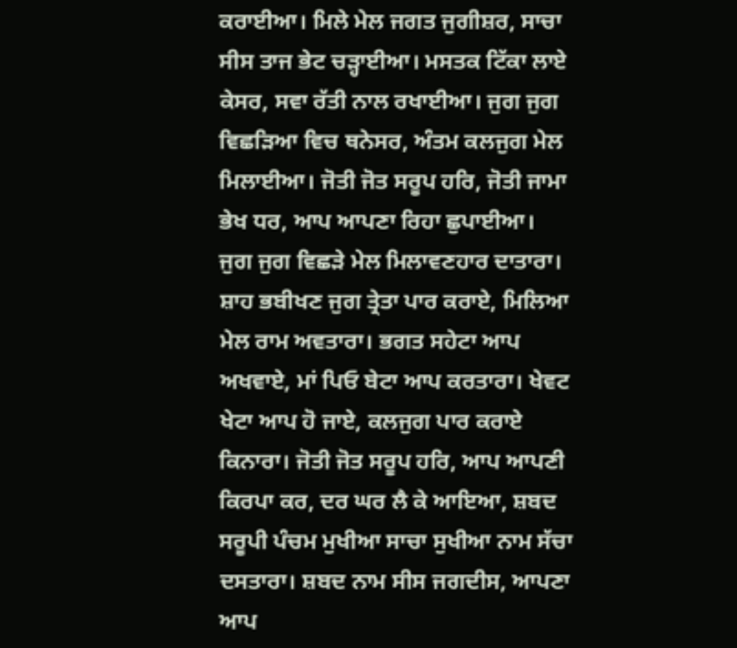ਕਰਾਈਆ। ਮਿਲੇ ਮੇਲ ਜਗਤ ਜੁਗੀਸ਼ਰ, ਸਾਚਾ ਸੀਸ ਤਾਜ ਭੇਟ ਚੜ੍ਹਾਈਆ। ਮਸਤਕ ਟਿੱਕਾ ਲਾਏ ਕੇਸਰ, ਸਵਾ ਰੱਤੀ ਨਾਲ ਰਖਾਈਆ। ਜੁਗ ਜੁਗ ਵਿਛੜਿਆ ਵਿਚ ਥਨੇਸਰ, ਅੰਤਮ ਕਲਜੁਗ ਮੇਲ ਮਿਲਾਈਆ। ਜੋਤੀ ਜੋਤ ਸਰੂਪ ਹਰਿ, ਜੋਤੀ ਜਾਮਾ ਭੇਖ ਧਰ, ਆਪ ਆਪਣਾ ਰਿਹਾ ਛੁਪਾਈਆ। ਜੁਗ ਜੁਗ ਵਿਛੜੇ ਮੇਲ ਮਿਲਾਵਣਹਾਰ ਦਾਤਾਰਾ। ਸ਼ਾਹ ਭਬੀਖਣ ਜੁਗ ਤ੍ਰੇਤਾ ਪਾਰ ਕਰਾਏ, ਮਿਲਿਆ ਮੇਲ ਰਾਮ ਅਵਤਾਰਾ। ਭਗਤ ਸਹੇਟਾ ਆਪ ਅਖਵਾਏ, ਮਾਂ ਪਿਓ ਬੇਟਾ ਆਪ ਕਰਤਾਰਾ। ਖੇਵਟ ਖੇਟਾ ਆਪ ਹੋ ਜਾਏ, ਕਲਜੁਗ ਪਾਰ ਕਰਾਏ ਕਿਨਾਰਾ। ਜੋਤੀ ਜੋਤ ਸਰੂਪ ਹਰਿ, ਆਪ ਆਪਣੀ ਕਿਰਪਾ ਕਰ, ਦਰ ਘਰ ਲੈ ਕੇ ਆਇਆ, ਸ਼ਬਦ ਸਰੂਪੀ ਪੰਚਮ ਮੁਖੀਆ ਸਾਚਾ ਸੁਖੀਆ ਨਾਮ ਸੱਚਾ ਦਸਤਾਰਾ। ਸ਼ਬਦ ਨਾਮ ਸੀਸ ਜਗਦੀਸ, ਆਪਣਾ ਆਪ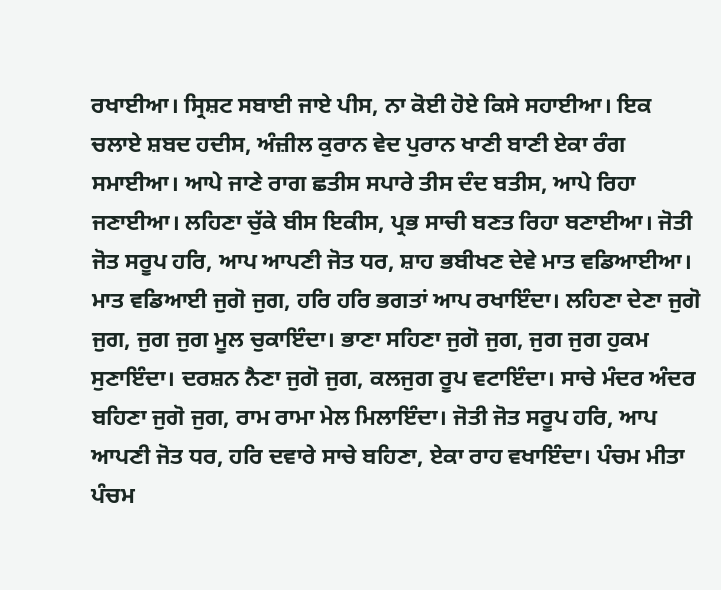ਰਖਾਈਆ। ਸ੍ਰਿਸ਼ਟ ਸਬਾਈ ਜਾਏ ਪੀਸ, ਨਾ ਕੋਈ ਹੋਏ ਕਿਸੇ ਸਹਾਈਆ। ਇਕ ਚਲਾਏ ਸ਼ਬਦ ਹਦੀਸ, ਅੰਜ਼ੀਲ ਕੁਰਾਨ ਵੇਦ ਪੁਰਾਨ ਖਾਣੀ ਬਾਣੀ ਏਕਾ ਰੰਗ ਸਮਾਈਆ। ਆਪੇ ਜਾਣੇ ਰਾਗ ਛਤੀਸ ਸਪਾਰੇ ਤੀਸ ਦੰਦ ਬਤੀਸ, ਆਪੇ ਰਿਹਾ ਜਣਾਈਆ। ਲਹਿਣਾ ਚੁੱਕੇ ਬੀਸ ਇਕੀਸ, ਪ੍ਰਭ ਸਾਚੀ ਬਣਤ ਰਿਹਾ ਬਣਾਈਆ। ਜੋਤੀ ਜੋਤ ਸਰੂਪ ਹਰਿ, ਆਪ ਆਪਣੀ ਜੋਤ ਧਰ, ਸ਼ਾਹ ਭਬੀਖਣ ਦੇਵੇ ਮਾਤ ਵਡਿਆਈਆ। ਮਾਤ ਵਡਿਆਈ ਜੁਗੋ ਜੁਗ, ਹਰਿ ਹਰਿ ਭਗਤਾਂ ਆਪ ਰਖਾਇੰਦਾ। ਲਹਿਣਾ ਦੇਣਾ ਜੁਗੋ ਜੁਗ, ਜੁਗ ਜੁਗ ਮੂਲ ਚੁਕਾਇੰਦਾ। ਭਾਣਾ ਸਹਿਣਾ ਜੁਗੋ ਜੁਗ, ਜੁਗ ਜੁਗ ਹੁਕਮ ਸੁਣਾਇੰਦਾ। ਦਰਸ਼ਨ ਨੈਣਾ ਜੁਗੋ ਜੁਗ, ਕਲਜੁਗ ਰੂਪ ਵਟਾਇੰਦਾ। ਸਾਚੇ ਮੰਦਰ ਅੰਦਰ ਬਹਿਣਾ ਜੁਗੋ ਜੁਗ, ਰਾਮ ਰਾਮਾ ਮੇਲ ਮਿਲਾਇੰਦਾ। ਜੋਤੀ ਜੋਤ ਸਰੂਪ ਹਰਿ, ਆਪ ਆਪਣੀ ਜੋਤ ਧਰ, ਹਰਿ ਦਵਾਰੇ ਸਾਚੇ ਬਹਿਣਾ, ਏਕਾ ਰਾਹ ਵਖਾਇੰਦਾ। ਪੰਚਮ ਮੀਤਾ ਪੰਚਮ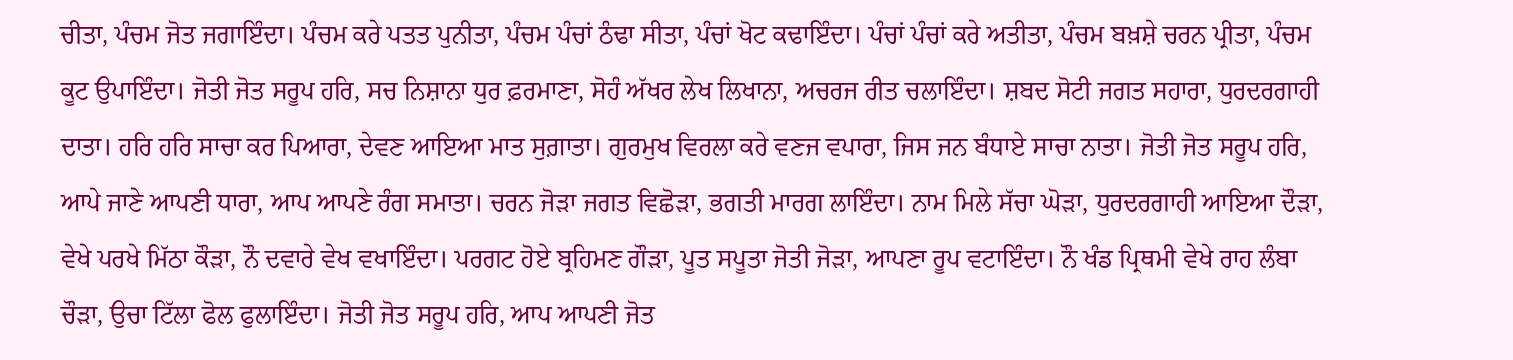ਚੀਤਾ, ਪੰਚਮ ਜੋਤ ਜਗਾਇੰਦਾ। ਪੰਚਮ ਕਰੇ ਪਤਤ ਪੁਨੀਤਾ, ਪੰਚਮ ਪੰਚਾਂ ਠੰਢਾ ਸੀਤਾ, ਪੰਚਾਂ ਖੋਟ ਕਢਾਇੰਦਾ। ਪੰਚਾਂ ਪੰਚਾਂ ਕਰੇ ਅਤੀਤਾ, ਪੰਚਮ ਬਖ਼ਸ਼ੇ ਚਰਨ ਪ੍ਰੀਤਾ, ਪੰਚਮ ਕੂਟ ਉਪਾਇੰਦਾ। ਜੋਤੀ ਜੋਤ ਸਰੂਪ ਹਰਿ, ਸਚ ਨਿਸ਼ਾਨਾ ਧੁਰ ਫ਼ਰਮਾਣਾ, ਸੋਹੰ ਅੱਖਰ ਲੇਖ ਲਿਖਾਨਾ, ਅਚਰਜ ਰੀਤ ਚਲਾਇੰਦਾ। ਸ਼ਬਦ ਸੋਟੀ ਜਗਤ ਸਹਾਰਾ, ਧੁਰਦਰਗਾਹੀ ਦਾਤਾ। ਹਰਿ ਹਰਿ ਸਾਚਾ ਕਰ ਪਿਆਰਾ, ਦੇਵਣ ਆਇਆ ਮਾਤ ਸੁਗ਼ਾਤਾ। ਗੁਰਮੁਖ ਵਿਰਲਾ ਕਰੇ ਵਣਜ ਵਪਾਰਾ, ਜਿਸ ਜਨ ਬੰਧਾਏ ਸਾਚਾ ਨਾਤਾ। ਜੋਤੀ ਜੋਤ ਸਰੂਪ ਹਰਿ, ਆਪੇ ਜਾਣੇ ਆਪਣੀ ਧਾਰਾ, ਆਪ ਆਪਣੇ ਰੰਗ ਸਮਾਤਾ। ਚਰਨ ਜੋੜਾ ਜਗਤ ਵਿਛੋੜਾ, ਭਗਤੀ ਮਾਰਗ ਲਾਇੰਦਾ। ਨਾਮ ਮਿਲੇ ਸੱਚਾ ਘੋੜਾ, ਧੁਰਦਰਗਾਹੀ ਆਇਆ ਦੌੜਾ, ਵੇਖੇ ਪਰਖੇ ਮਿੱਠਾ ਕੌੜਾ, ਨੌ ਦਵਾਰੇ ਵੇਖ ਵਖਾਇੰਦਾ। ਪਰਗਟ ਹੋਏ ਬ੍ਰਹਿਮਣ ਗੌੜਾ, ਪੂਤ ਸਪੂਤਾ ਜੋਤੀ ਜੋੜਾ, ਆਪਣਾ ਰੂਪ ਵਟਾਇੰਦਾ। ਨੌ ਖੰਡ ਪ੍ਰਿਥਮੀ ਵੇਖੇ ਰਾਹ ਲੰਬਾ ਚੌੜਾ, ਉਚਾ ਟਿੱਲਾ ਫੋਲ ਫੁਲਾਇੰਦਾ। ਜੋਤੀ ਜੋਤ ਸਰੂਪ ਹਰਿ, ਆਪ ਆਪਣੀ ਜੋਤ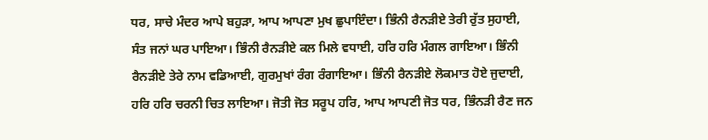ਧਰ, ਸਾਚੇ ਮੰਦਰ ਆਪੇ ਬਹੁੜਾ, ਆਪ ਆਪਣਾ ਮੁਖ ਛੁਪਾਇੰਦਾ। ਭਿੰਨੀ ਰੈਨੜੀਏ ਤੇਰੀ ਰੁੱਤ ਸੁਹਾਈ, ਸੰਤ ਜਨਾਂ ਘਰ ਪਾਇਆ। ਭਿੰਨੀ ਰੈਨੜੀਏ ਕਲ ਮਿਲੇ ਵਧਾਈ, ਹਰਿ ਹਰਿ ਮੰਗਲ ਗਾਇਆ। ਭਿੰਨੀ ਰੈਨੜੀਏ ਤੇਰੇ ਨਾਮ ਵਡਿਆਈ, ਗੁਰਮੁਖਾਂ ਰੰਗ ਰੰਗਾਇਆ। ਭਿੰਨੀ ਰੈਨੜੀਏ ਲੋਕਮਾਤ ਹੋਏ ਜੁਦਾਈ, ਹਰਿ ਹਰਿ ਚਰਨੀ ਚਿਤ ਲਾਇਆ। ਜੋਤੀ ਜੋਤ ਸਰੂਪ ਹਰਿ, ਆਪ ਆਪਣੀ ਜੋਤ ਧਰ, ਭਿੰਨੜੀ ਰੈਣ ਜਨ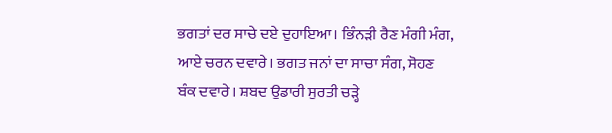ਭਗਤਾਂ ਦਰ ਸਾਚੇ ਦਏ ਦੁਹਾਇਆ। ਭਿੰਨੜੀ ਰੈਣ ਮੰਗੀ ਮੰਗ, ਆਏ ਚਰਨ ਦਵਾਰੇ। ਭਗਤ ਜਨਾਂ ਦਾ ਸਾਚਾ ਸੰਗ, ਸੋਹਣ ਬੰਕ ਦਵਾਰੇ। ਸ਼ਬਦ ਉਡਾਰੀ ਸੁਰਤੀ ਚੜ੍ਹੇ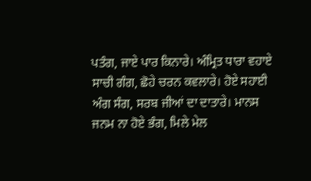ਪਤੰਗ, ਜਾਏ ਪਾਰ ਕਿਨਾਰੇ। ਅੰਮ੍ਰਿਤ ਧਾਰਾ ਵਹਾਏ ਸਾਚੀ ਗੰਗ, ਛੋਹੇ ਚਰਨ ਕਵਲਾਰੇ। ਹੋਏ ਸਹਾਈ ਅੰਗ ਸੰਗ, ਸਰਬ ਜੀਆਂ ਦਾ ਦਾਤਾਰੇ। ਮਾਨਸ ਜਨਮ ਨਾ ਹੋਏ ਭੰਗ, ਮਿਲੇ ਮੇਲ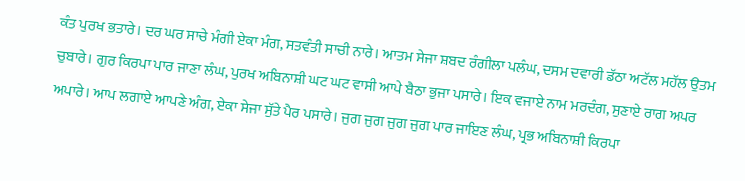ਕੰਤ ਪੁਰਖ ਭਤਾਰੇ। ਦਰ ਘਰ ਸਾਚੇ ਮੰਗੀ ਏਕਾ ਮੰਗ, ਸਤਵੰਤੀ ਸਾਚੀ ਨਾਰੇ। ਆਤਮ ਸੇਜਾ ਸ਼ਬਦ ਰੰਗੀਲਾ ਪਲੰਘ, ਦਸਮ ਦਵਾਰੀ ਡੱਠਾ ਅਟੱਲ ਮਹੱਲ ਉਤਮ ਚੁਬਾਰੇ। ਗੁਰ ਕਿਰਪਾ ਪਾਰ ਜਾਣਾ ਲੰਘ, ਪੁਰਖ ਅਬਿਨਾਸ਼ੀ ਘਟ ਘਟ ਵਾਸੀ ਆਪੇ ਬੈਠਾ ਭੁਜਾ ਪਸਾਰੇ। ਇਕ ਵਜਾਏ ਨਾਮ ਮਰਦੰਗ, ਸੁਣਾਏ ਰਾਗ ਅਪਰ ਅਪਾਰੇ। ਆਪ ਲਗਾਏ ਆਪਣੇ ਅੰਗ, ਏਕਾ ਸੇਜਾ ਸੁੱਤੇ ਪੈਰ ਪਸਾਰੇ। ਜੁਗ ਜੁਗ ਜੁਗ ਜੁਗ ਪਾਰ ਜਾਇਣ ਲੰਘ, ਪ੍ਰਭ ਅਬਿਨਾਸ਼ੀ ਕਿਰਪਾ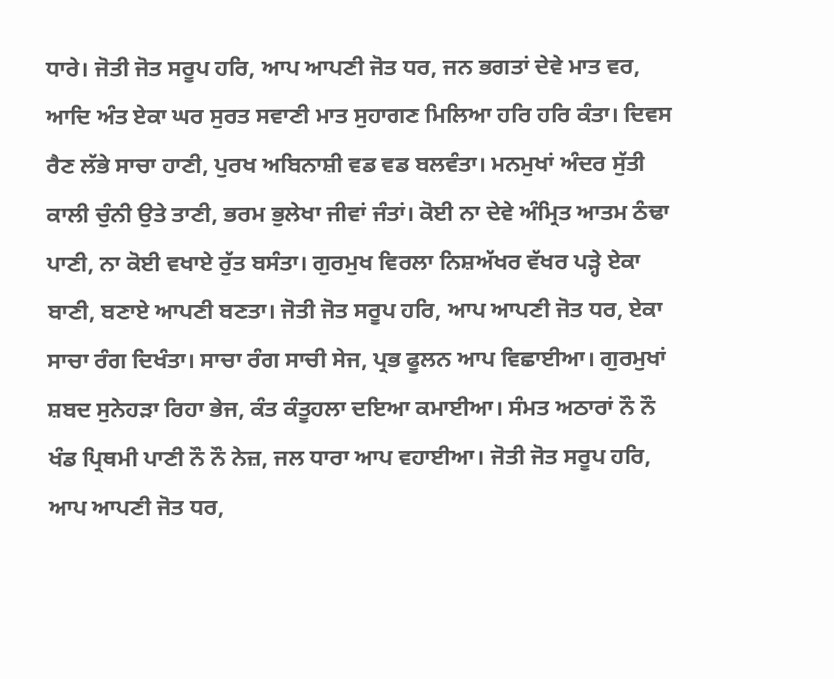ਧਾਰੇ। ਜੋਤੀ ਜੋਤ ਸਰੂਪ ਹਰਿ, ਆਪ ਆਪਣੀ ਜੋਤ ਧਰ, ਜਨ ਭਗਤਾਂ ਦੇਵੇ ਮਾਤ ਵਰ, ਆਦਿ ਅੰਤ ਏਕਾ ਘਰ ਸੁਰਤ ਸਵਾਣੀ ਮਾਤ ਸੁਹਾਗਣ ਮਿਲਿਆ ਹਰਿ ਹਰਿ ਕੰਤਾ। ਦਿਵਸ ਰੈਣ ਲੱਭੇ ਸਾਚਾ ਹਾਣੀ, ਪੁਰਖ ਅਬਿਨਾਸ਼ੀ ਵਡ ਵਡ ਬਲਵੰਤਾ। ਮਨਮੁਖਾਂ ਅੰਦਰ ਸੁੱਤੀ ਕਾਲੀ ਚੁੰਨੀ ਉਤੇ ਤਾਣੀ, ਭਰਮ ਭੁਲੇਖਾ ਜੀਵਾਂ ਜੰਤਾਂ। ਕੋਈ ਨਾ ਦੇਵੇ ਅੰਮ੍ਰਿਤ ਆਤਮ ਠੰਢਾ ਪਾਣੀ, ਨਾ ਕੋਈ ਵਖਾਏ ਰੁੱਤ ਬਸੰਤਾ। ਗੁਰਮੁਖ ਵਿਰਲਾ ਨਿਸ਼ਅੱਖਰ ਵੱਖਰ ਪੜ੍ਹੇ ਏਕਾ ਬਾਣੀ, ਬਣਾਏ ਆਪਣੀ ਬਣਤਾ। ਜੋਤੀ ਜੋਤ ਸਰੂਪ ਹਰਿ, ਆਪ ਆਪਣੀ ਜੋਤ ਧਰ, ਏਕਾ ਸਾਚਾ ਰੰਗ ਦਿਖੰਤਾ। ਸਾਚਾ ਰੰਗ ਸਾਚੀ ਸੇਜ, ਪ੍ਰਭ ਫੂਲਨ ਆਪ ਵਿਛਾਈਆ। ਗੁਰਮੁਖਾਂ ਸ਼ਬਦ ਸੁਨੇਹੜਾ ਰਿਹਾ ਭੇਜ, ਕੰਤ ਕੰਤੂਹਲਾ ਦਇਆ ਕਮਾਈਆ। ਸੰਮਤ ਅਠਾਰਾਂ ਨੌ ਨੌ ਖੰਡ ਪ੍ਰਿਥਮੀ ਪਾਣੀ ਨੌ ਨੌ ਨੇਜ਼, ਜਲ ਧਾਰਾ ਆਪ ਵਹਾਈਆ। ਜੋਤੀ ਜੋਤ ਸਰੂਪ ਹਰਿ, ਆਪ ਆਪਣੀ ਜੋਤ ਧਰ,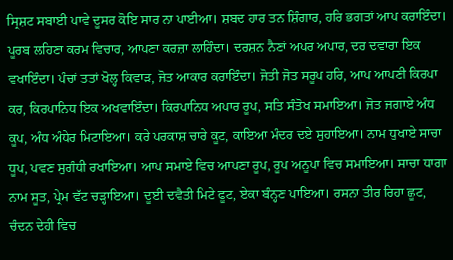ਸ੍ਰਿਸ਼ਟ ਸਬਾਈ ਪਾਵੇ ਦੂਸਰ ਕੋਇ ਸਾਰ ਨਾ ਪਾਈਆ। ਸ਼ਬਦ ਹਾਰ ਤਨ ਸ਼ਿੰਗਾਰ, ਹਰਿ ਭਗਤਾਂ ਆਪ ਕਰਾਇੰਦਾ। ਪੂਰਬ ਲਹਿਣਾ ਕਰਮ ਵਿਚਾਰ, ਆਪਣਾ ਕਰਜ਼ਾ ਲਾਹਿੰਦਾ। ਦਰਸ਼ਨ ਨੈਣਾਂ ਅਪਰ ਅਪਾਰ, ਦਰ ਦਵਾਰਾ ਇਕ ਵਖਾਇੰਦਾ। ਪੰਚਾਂ ਤਤਾਂ ਖੋਲ੍ਹ ਕਿਵਾੜ, ਜੋਤ ਆਕਾਰ ਕਰਾਇੰਦਾ। ਜੋਤੀ ਜੋਤ ਸਰੂਪ ਹਰਿ, ਆਪ ਆਪਣੀ ਕਿਰਪਾ ਕਰ, ਕਿਰਪਾਨਿਧ ਇਕ ਅਖਵਾਇੰਦਾ। ਕਿਰਪਾਨਿਧ ਅਪਾਰ ਰੂਪ, ਸਤਿ ਸੰਤੋਖ ਸਮਾਇਆ। ਜੋਤ ਜਗਾਏ ਅੰਧ ਕੂਪ, ਅੰਧ ਅੰਧੇਰ ਮਿਟਾਇਆ। ਕਰੇ ਪਰਕਾਸ਼ ਚਾਰੇ ਕੂਟ, ਕਾਇਆ ਮੰਦਰ ਦਏ ਸੁਹਾਇਆ। ਨਾਮ ਧੁਖਾਏ ਸਾਚਾ ਧੂਪ, ਪਵਣ ਸੁਗੰਧੀ ਰਖਾਇਆ। ਆਪ ਸਮਾਏ ਵਿਚ ਆਪਣਾ ਰੂਪ, ਰੂਪ ਅਨੂਪਾ ਵਿਚ ਸਮਾਇਆ। ਸਾਚਾ ਧਾਗਾ ਨਾਮ ਸੂਤ, ਪ੍ਰੇਮ ਵੱਟ ਚੜ੍ਹਾਇਆ। ਦੂਈ ਦਵੈਤੀ ਮਿਟੇ ਫੂਟ, ਏਕਾ ਬੰਨ੍ਹਣ ਪਾਇਆ। ਰਸਨਾ ਤੀਰ ਰਿਹਾ ਛੂਟ, ਚੰਦਨ ਦੇਹੀ ਵਿਚ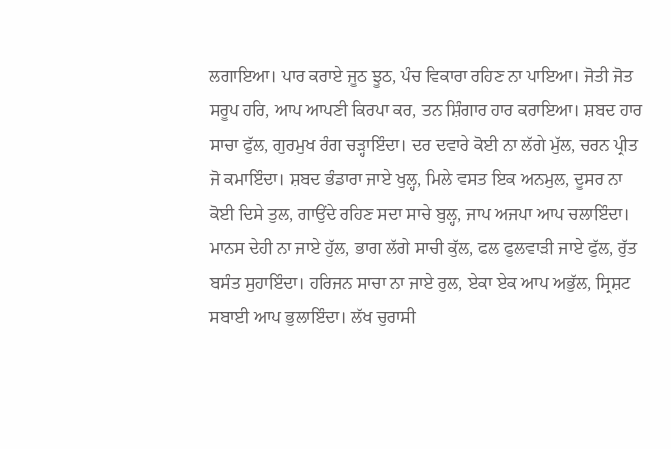ਲਗਾਇਆ। ਪਾਰ ਕਰਾਏ ਜੂਠ ਝੂਠ, ਪੰਚ ਵਿਕਾਰਾ ਰਹਿਣ ਨਾ ਪਾਇਆ। ਜੋਤੀ ਜੋਤ ਸਰੂਪ ਹਰਿ, ਆਪ ਆਪਣੀ ਕਿਰਪਾ ਕਰ, ਤਨ ਸ਼ਿੰਗਾਰ ਹਾਰ ਕਰਾਇਆ। ਸ਼ਬਦ ਹਾਰ ਸਾਚਾ ਫੁੱਲ, ਗੁਰਮੁਖ ਰੰਗ ਚੜ੍ਹਾਇੰਦਾ। ਦਰ ਦਵਾਰੇ ਕੋਈ ਨਾ ਲੱਗੇ ਮੁੱਲ, ਚਰਨ ਪ੍ਰੀਤ ਜੋ ਕਮਾਇੰਦਾ। ਸ਼ਬਦ ਭੰਡਾਰਾ ਜਾਏ ਖੁਲ੍ਹ, ਮਿਲੇ ਵਸਤ ਇਕ ਅਨਮੁਲ, ਦੂਸਰ ਨਾ ਕੋਈ ਦਿਸੇ ਤੁਲ, ਗਾਉਂਦੇ ਰਹਿਣ ਸਦਾ ਸਾਚੇ ਬੁਲ੍ਹ, ਜਾਪ ਅਜਪਾ ਆਪ ਚਲਾਇੰਦਾ। ਮਾਨਸ ਦੇਹੀ ਨਾ ਜਾਏ ਹੁੱਲ, ਭਾਗ ਲੱਗੇ ਸਾਚੀ ਕੁੱਲ, ਫਲ ਫੁਲਵਾੜੀ ਜਾਏ ਫੁੱਲ, ਰੁੱਤ ਬਸੰਤ ਸੁਹਾਇੰਦਾ। ਹਰਿਜਨ ਸਾਚਾ ਨਾ ਜਾਏ ਰੁਲ, ਏਕਾ ਏਕ ਆਪ ਅਭੁੱਲ, ਸ੍ਰਿਸ਼ਟ ਸਬਾਈ ਆਪ ਭੁਲਾਇੰਦਾ। ਲੱਖ ਚੁਰਾਸੀ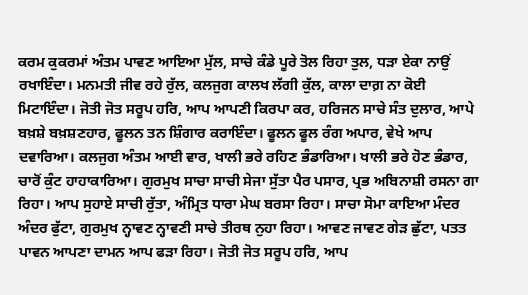ਕਰਮ ਕੁਕਰਮਾਂ ਅੰਤਮ ਪਾਵਣ ਆਇਆ ਮੁੱਲ, ਸਾਚੇ ਕੰਡੇ ਪੂਰੇ ਤੋਲ ਰਿਹਾ ਤੁਲ, ਧੜਾ ਏਕਾ ਨਾਉਂ ਰਖਾਇੰਦਾ। ਮਨਮਤੀ ਜੀਵ ਰਹੇ ਰੁੱਲ, ਕਲਜੁਗ ਕਾਲਖ ਲੱਗੀ ਕੁੱਲ, ਕਾਲਾ ਦਾਗ਼ ਨਾ ਕੋਈ ਮਿਟਾਇੰਦਾ। ਜੋਤੀ ਜੋਤ ਸਰੂਪ ਹਰਿ, ਆਪ ਆਪਣੀ ਕਿਰਪਾ ਕਰ, ਹਰਿਜਨ ਸਾਚੇ ਸੰਤ ਦੁਲਾਰ, ਆਪੇ ਬਖ਼ਸ਼ੇ ਬਖ਼ਸ਼ਣਹਾਰ, ਫੂਲਨ ਤਨ ਸ਼ਿੰਗਾਰ ਕਰਾਇੰਦਾ। ਫੂਲਨ ਫੂਲ ਰੰਗ ਅਪਾਰ, ਵੇਖੇ ਆਪ ਦਵਾਰਿਆ। ਕਲਜੁਗ ਅੰਤਮ ਆਈ ਵਾਰ, ਖਾਲੀ ਭਰੇ ਰਹਿਣ ਭੰਡਾਰਿਆ। ਖਾਲੀ ਭਰੇ ਹੋਣ ਭੰਡਾਰ, ਚਾਰੋਂ ਕੁੰਟ ਹਾਹਾਕਾਰਿਆ। ਗੁਰਮੁਖ ਸਾਚਾ ਸਾਚੀ ਸੇਜਾ ਸੁੱਤਾ ਪੈਰ ਪਸਾਰ, ਪ੍ਰਭ ਅਬਿਨਾਸ਼ੀ ਰਸਨਾ ਗਾ ਰਿਹਾ। ਆਪ ਸੁਹਾਏ ਸਾਚੀ ਰੁੱਤਾ, ਅੰਮ੍ਰਿਤ ਧਾਰਾ ਮੇਘ ਬਰਸਾ ਰਿਹਾ। ਸਾਚਾ ਸੋਮਾ ਕਾਇਆ ਮੰਦਰ ਅੰਦਰ ਫੁੱਟਾ, ਗੁਰਮੁਖ ਨ੍ਹਾਵਣ ਨ੍ਹਾਵਣੀ ਸਾਚੇ ਤੀਰਥ ਨੁਹਾ ਰਿਹਾ। ਆਵਣ ਜਾਵਣ ਗੇੜ ਛੁੱਟਾ, ਪਤਤ ਪਾਵਨ ਆਪਣਾ ਦਾਮਨ ਆਪ ਫੜਾ ਰਿਹਾ। ਜੋਤੀ ਜੋਤ ਸਰੂਪ ਹਰਿ, ਆਪ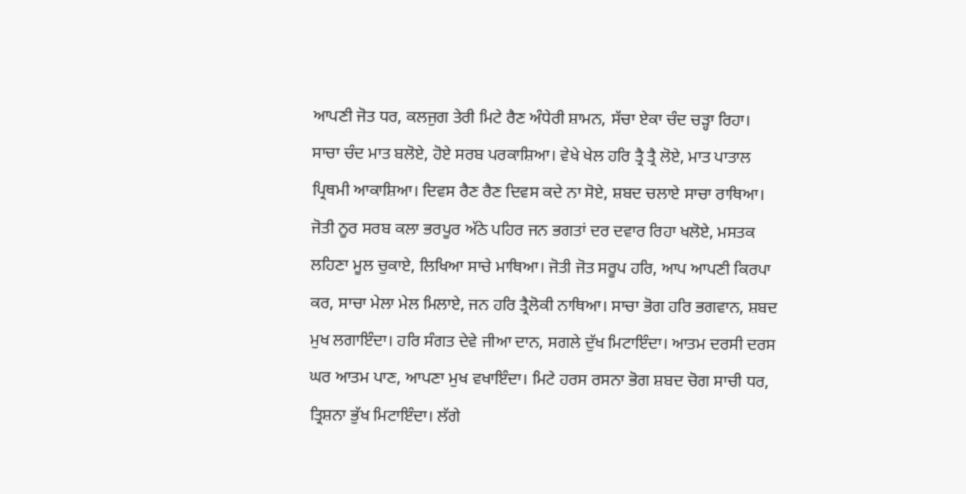ਆਪਣੀ ਜੋਤ ਧਰ, ਕਲਜੁਗ ਤੇਰੀ ਮਿਟੇ ਰੈਣ ਅੰਧੇਰੀ ਸ਼ਾਮਨ, ਸੱਚਾ ਏਕਾ ਚੰਦ ਚੜ੍ਹਾ ਰਿਹਾ। ਸਾਚਾ ਚੰਦ ਮਾਤ ਬਲੋਏ, ਹੋਏ ਸਰਬ ਪਰਕਾਸ਼ਿਆ। ਵੇਖੇ ਖੇਲ ਹਰਿ ਤ੍ਰੈ ਤ੍ਰੈ ਲੋਏ, ਮਾਤ ਪਾਤਾਲ ਪ੍ਰਿਥਮੀ ਆਕਾਸ਼ਿਆ। ਦਿਵਸ ਰੈਣ ਰੈਣ ਦਿਵਸ ਕਦੇ ਨਾ ਸੋਏ, ਸ਼ਬਦ ਚਲਾਏ ਸਾਚਾ ਰਾਥਿਆ। ਜੋਤੀ ਨੂਰ ਸਰਬ ਕਲਾ ਭਰਪੂਰ ਅੱਠੇ ਪਹਿਰ ਜਨ ਭਗਤਾਂ ਦਰ ਦਵਾਰ ਰਿਹਾ ਖਲੋਏ, ਮਸਤਕ ਲਹਿਣਾ ਮੂਲ ਚੁਕਾਏ, ਲਿਖਿਆ ਸਾਚੇ ਮਾਥਿਆ। ਜੋਤੀ ਜੋਤ ਸਰੂਪ ਹਰਿ, ਆਪ ਆਪਣੀ ਕਿਰਪਾ ਕਰ, ਸਾਚਾ ਮੇਲਾ ਮੇਲ ਮਿਲਾਏ, ਜਨ ਹਰਿ ਤ੍ਰੈਲੋਕੀ ਨਾਥਿਆ। ਸਾਚਾ ਭੋਗ ਹਰਿ ਭਗਵਾਨ, ਸ਼ਬਦ ਮੁਖ ਲਗਾਇੰਦਾ। ਹਰਿ ਸੰਗਤ ਦੇਵੇ ਜੀਆ ਦਾਨ, ਸਗਲੇ ਦੁੱਖ ਮਿਟਾਇੰਦਾ। ਆਤਮ ਦਰਸੀ ਦਰਸ ਘਰ ਆਤਮ ਪਾਣ, ਆਪਣਾ ਮੁਖ ਵਖਾਇੰਦਾ। ਮਿਟੇ ਹਰਸ ਰਸਨਾ ਭੋਗ ਸ਼ਬਦ ਚੋਗ ਸਾਚੀ ਧਰ, ਤ੍ਰਿਸ਼ਨਾ ਭੁੱਖ ਮਿਟਾਇੰਦਾ। ਲੱਗੇ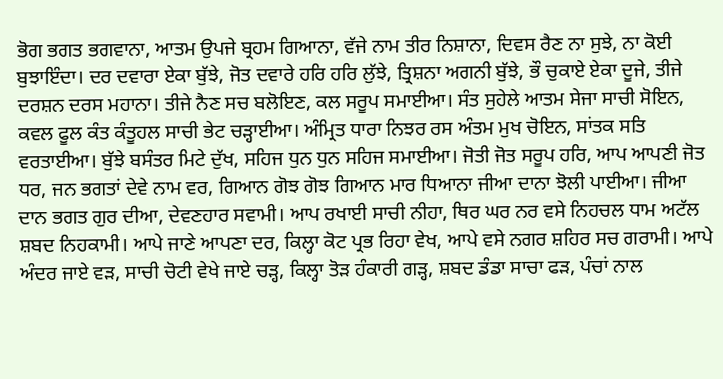ਭੋਗ ਭਗਤ ਭਗਵਾਨਾ, ਆਤਮ ਉਪਜੇ ਬ੍ਰਹਮ ਗਿਆਨਾ, ਵੱਜੇ ਨਾਮ ਤੀਰ ਨਿਸ਼ਾਨਾ, ਦਿਵਸ ਰੈਣ ਨਾ ਸੁਝੇ, ਨਾ ਕੋਈ ਬੁਝਾਇੰਦਾ। ਦਰ ਦਵਾਰਾ ਏਕਾ ਬੁੱਝੇ, ਜੋਤ ਦਵਾਰੇ ਹਰਿ ਹਰਿ ਲੁੱਝੇ, ਤ੍ਰਿਸ਼ਨਾ ਅਗਨੀ ਬੁੱਝੇ, ਭੌ ਚੁਕਾਏ ਏਕਾ ਦੂਜੇ, ਤੀਜੇ ਦਰਸ਼ਨ ਦਰਸ ਮਹਾਨਾ। ਤੀਜੇ ਨੈਣ ਸਚ ਬਲੋਇਣ, ਕਲ ਸਰੂਪ ਸਮਾਈਆ। ਸੰਤ ਸੁਹੇਲੇ ਆਤਮ ਸੇਜਾ ਸਾਚੀ ਸੋਇਨ, ਕਵਲ ਫੂਲ ਕੰਤ ਕੰਤੂਹਲ ਸਾਚੀ ਭੇਟ ਚੜ੍ਹਾਈਆ। ਅੰਮ੍ਰਿਤ ਧਾਰਾ ਨਿਝਰ ਰਸ ਅੰਤਮ ਮੁਖ ਚੋਇਨ, ਸਾਂਤਕ ਸਤਿ ਵਰਤਾਈਆ। ਬੁੱਝੇ ਬਸੰਤਰ ਮਿਟੇ ਦੁੱਖ, ਸਹਿਜ ਧੁਨ ਧੁਨ ਸਹਿਜ ਸਮਾਈਆ। ਜੋਤੀ ਜੋਤ ਸਰੂਪ ਹਰਿ, ਆਪ ਆਪਣੀ ਜੋਤ ਧਰ, ਜਨ ਭਗਤਾਂ ਦੇਵੇ ਨਾਮ ਵਰ, ਗਿਆਨ ਗੋਝ ਗੋਝ ਗਿਆਨ ਮਾਰ ਧਿਆਨਾ ਜੀਆ ਦਾਨਾ ਝੋਲੀ ਪਾਈਆ। ਜੀਆ ਦਾਨ ਭਗਤ ਗੁਰ ਦੀਆ, ਦੇਵਣਹਾਰ ਸਵਾਮੀ। ਆਪ ਰਖਾਈ ਸਾਚੀ ਨੀਹਾ, ਥਿਰ ਘਰ ਨਰ ਵਸੇ ਨਿਹਚਲ ਧਾਮ ਅਟੱਲ ਸ਼ਬਦ ਨਿਹਕਾਮੀ। ਆਪੇ ਜਾਣੇ ਆਪਣਾ ਦਰ, ਕਿਲ੍ਹਾ ਕੋਟ ਪ੍ਰਭ ਰਿਹਾ ਵੇਖ, ਆਪੇ ਵਸੇ ਨਗਰ ਸ਼ਹਿਰ ਸਚ ਗਰਾਮੀ। ਆਪੇ ਅੰਦਰ ਜਾਏ ਵੜ, ਸਾਚੀ ਚੋਟੀ ਵੇਖੇ ਜਾਏ ਚੜ੍ਹ, ਕਿਲ੍ਹਾ ਤੋੜ ਹੰਕਾਰੀ ਗੜ੍ਹ, ਸ਼ਬਦ ਡੰਡਾ ਸਾਚਾ ਫੜ, ਪੰਚਾਂ ਨਾਲ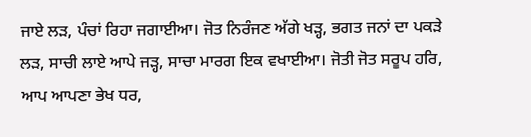ਜਾਏ ਲੜ, ਪੰਚਾਂ ਰਿਹਾ ਜਗਾਈਆ। ਜੋਤ ਨਿਰੰਜਣ ਅੱਗੇ ਖੜ੍ਹ, ਭਗਤ ਜਨਾਂ ਦਾ ਪਕੜੇ ਲੜ, ਸਾਚੀ ਲਾਏ ਆਪੇ ਜੜ੍ਹ, ਸਾਚਾ ਮਾਰਗ ਇਕ ਵਖਾਈਆ। ਜੋਤੀ ਜੋਤ ਸਰੂਪ ਹਰਿ, ਆਪ ਆਪਣਾ ਭੇਖ ਧਰ,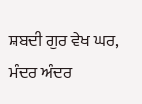ਸ਼ਬਦੀ ਗੁਰ ਵੇਖ ਘਰ, ਮੰਦਰ ਅੰਦਰ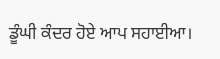ਡੂੰਘੀ ਕੰਦਰ ਹੋਏ ਆਪ ਸਹਾਈਆ।